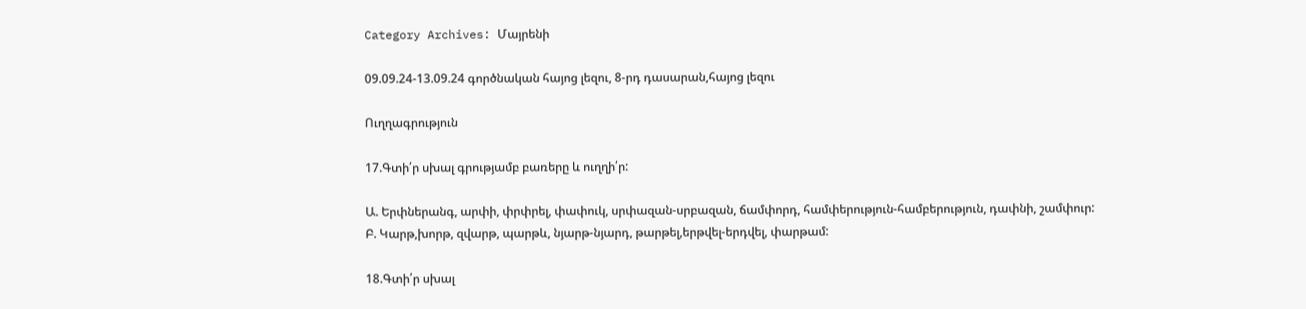Category Archives: Մայրենի

09.09.24-13.09.24 գործնական հայոց լեզու, 8-րդ դասարան,հայոց լեզու

Ուղղագրություն

17.Գտի՛ր սխալ գրությամբ բառերը և ուղղի՛ր:

Ա. Երփներանգ, արփի, փրփրել, փափուկ, սրփազան-սրբազան, ճամփորդ, համփերություն-համբերություն, դափնի, շամփուր:
Բ. Կարթ,խորթ, զվարթ, պարթև, նյարթ-նյարդ, թարթել,երթվել-երդվել, փարթամ:

18.Գտի՛ր սխալ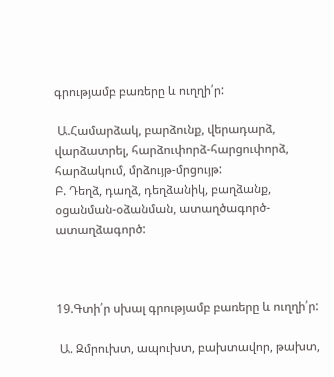գրությամբ բառերը և ուղղի՛ր:

 Ա.Համարձակ, բարձունք, վերադարձ, վարձատրել, հարձուփորձ-հարցուփորձ, հարձակում, մրձույթ-մրցույթ:
Բ. Դեղձ, դաղձ, դեղձանիկ, բաղձանք, օցանման-օձանման, ատաղծագործ-ատաղձագործ:



19.Գտի՛ր սխալ գրությամբ բառերը և ուղղի՛ր:

 Ա. Զմրուխտ, ապուխտ, բախտավոր, թախտ,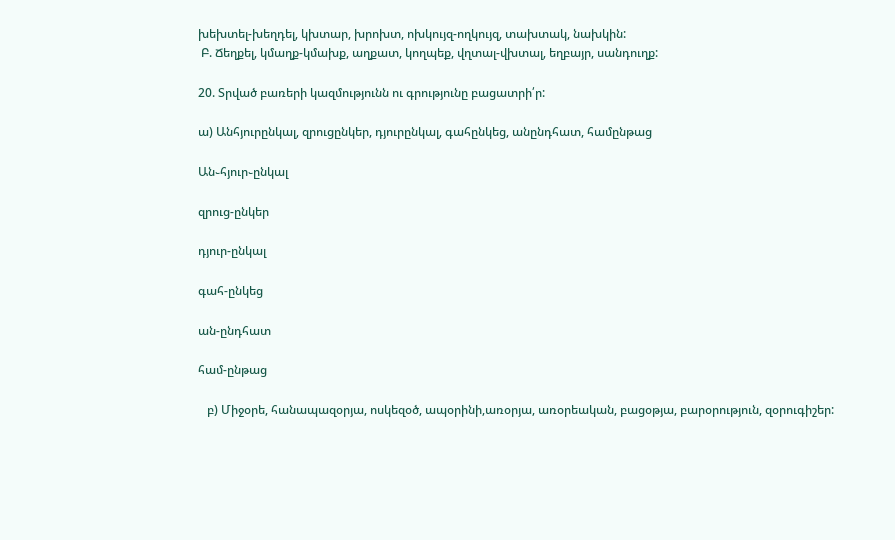խեխտել-խեղդել, կխտար, խրոխտ, ոխկույզ-ողկույզ, տախտակ, նախկին:
 Բ. Ճեղքել, կմաղք-կմախք, աղքատ, կողպեք, վղտալ-վխտալ, եղբայր, սանդուղք:

20. Տրված բառերի կազմությունն ու գրությունը բացատրի՛ր:

ա) Անհյուրընկալ, զրուցընկեր, դյուրընկալ, գահընկեց, անընդհատ, համընթաց

Ան֊հյուր֊ընկալ

զրուց-ընկեր

դյուր-ընկալ

գահ-ընկեց

ան-ընդհատ

համ-ընթաց

   բ) Միջօրե, հանապազօրյա, ոսկեզօծ, ապօրինի,առօրյա, առօրեական, բացօթյա, բարօրություն, զօրուգիշեր: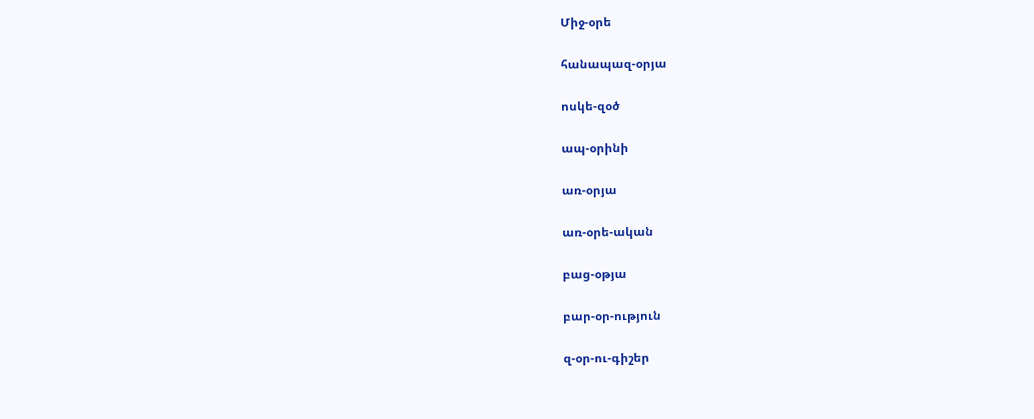Միջ-օրե

հանապազ-օրյա

ոսկե-զօծ

ապ-օրինի

առ-օրյա

առ-օրե-ական

բաց-օթյա

բար-օր-ություն

զ-օր-ու-գիշեր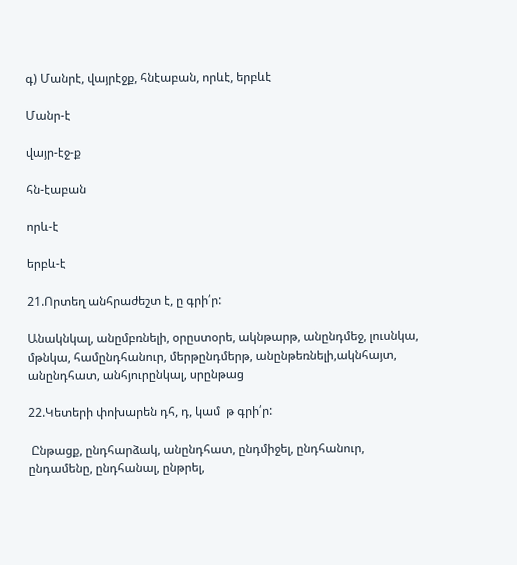գ) Մանրէ, վայրէջք, հնէաբան, որևէ, երբևէ

Մանր-է

վայր-էջ-ք

հն-էաբան

որև-է

երբև-է

21.Որտեղ անհրաժեշտ է, ը գրի՛ր:

Անակնկալ, անըմբռնելի, օրըստօրե, ակնթարթ, անընդմեջ, լուսնկա, մթնկա, համընդհանուր, մերթընդմերթ, անընթեռնելի,ակնհայտ, անընդհատ, անհյուրընկալ, սրընթաց

22.Կետերի փոխարեն դհ, դ, կամ  թ գրի՛ր:

 Ընթացք, ընդհարձակ, անընդհատ, ընդմիջել, ընդհանուր, ընդամենը, ընդհանալ, ընթրել,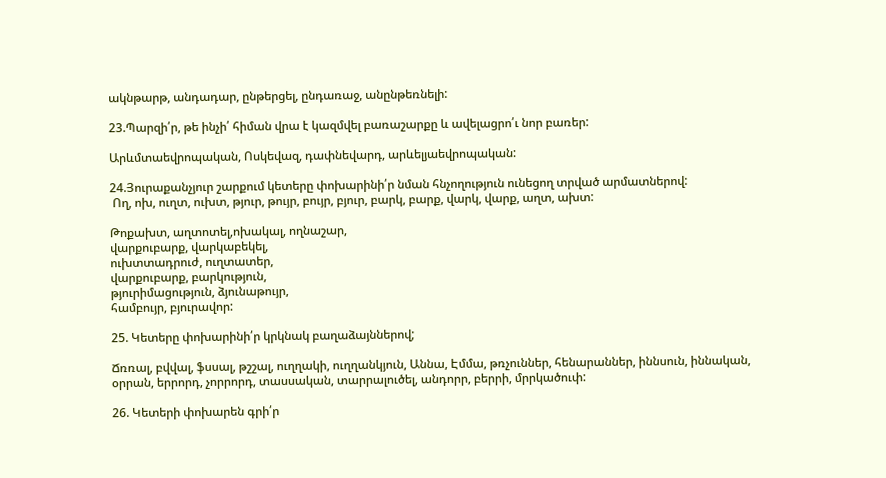ակնթարթ, անդադար, ընթերցել, ընդառաջ, անընթեռնելի:

23.Պարզի՛ր, թե ինչի՛ հիման վրա է կազմվել բառաշարքը և ավելացրո՛ւ նոր բառեր:

Արևմտաեվրոպական, Ոսկեվազ, դափնեվարդ, արևելյաեվրոպական:

24.Յուրաքանչյուր շարքում կետերը փոխարինի՛ր նման հնչողություն ունեցող տրված արմատներով:
 Ող, ոխ, ուղտ, ուխտ, թյուր, թույր, բույր, բյուր, բարկ, բարք, վարկ, վարք, աղտ, ախտ:

Թոքախտ, աղտոտել,ոխակալ, ողնաշար,
վարքուբարք, վարկաբեկել,
ուխտտադրուժ, ուղտատեր,
վարքուբարք, բարկություն,
թյուրիմացություն, ձյունաթույր,
համբույր, բյուրավոր:

25. Կետերը փոխարինի՛ր կրկնակ բաղաձայններով;

Ճռռալ, բվվալ, ֆսսալ, թշշալ, ուղղակի, ուղղանկյուն, Աննա, Էմմա, թռչուններ, հենարաններ, իննսուն, իննական, օրրան, երրորդ, չորրորդ, տասսական, տարրալուծել, անդորր, բերրի, մրրկածուփ:

26. Կետերի փոխարեն գրի՛ր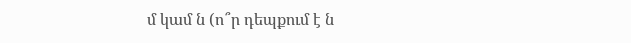մ կամ ն (ո՞ր դեպքում է ն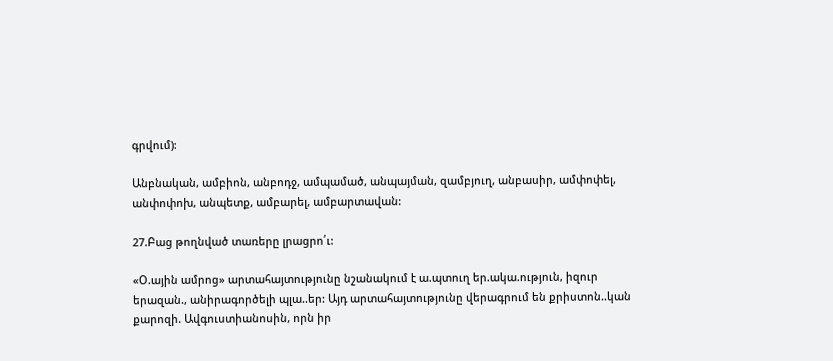գրվում):

Անբնական, ամբիոն, անբոդջ, ամպամած, անպայման, զամբյուղ, անբասիր, ամփոփել, անփոփոխ, անպետք, ամբարել, ամբարտավան:

27.Բաց թողնված տառերը լրացրո՛ւ:

«Օ.ային ամրոց» արտահայտությունը նշանակում է ա.պտուղ եր.ակա.ություն, իզուր երազան., անիրագործելի պլա..եր: Այդ արտահայտությունը վերագրում են քրիստոն..կան քարոզի. Ավգուստիանոսին, որն իր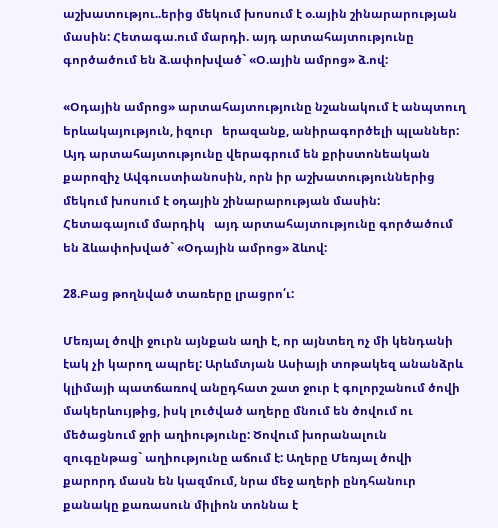աշխատությու..երից մեկում խոսում է օ.ային շինարարության մասին: Հետագա.ում մարդի. այդ արտահայտությունը գործածում են ձ.ափոխված` «Օ.ային ամրոց» ձ.ով:

«Օդային ամրոց» արտահայտությունը նշանակում է անպտուղ երևակայություն, իզուր   երազանք, անիրագործելի պլաններ: Այդ արտահայտությունը վերագրում են քրիստոնեական քարոզիչ Ավգուստիանոսին, որն իր աշխատություններից մեկում խոսում է օդային շինարարության մասին: Հետագայում մարդիկ   այդ արտահայտությունը գործածում են ձևափոխված` «Օդային ամրոց» ձևով:

28.Բաց թողնված տառերը լրացրո՛ւ:

Մեռյալ ծովի ջուրն այնքան աղի է, որ այնտեղ ոչ մի կենդանի էակ չի կարող ապրել: Արևմտյան Ասիայի տոթակեզ անանձրև կլիմայի պատճառով անըդհատ շատ ջուր է գոլորշանում ծովի մակերևույթից, իսկ լուծված աղերը մնում են ծովում ու մեծացնում ջրի աղիությունը: Ծովում խորանալուն զուգընթաց` աղիությունը աճում է: Աղերը Մեռյալ ծովի քարորդ մասն են կազմում, նրա մեջ աղերի ընդհանուր քանակը քառասուն միլիոն տոննա է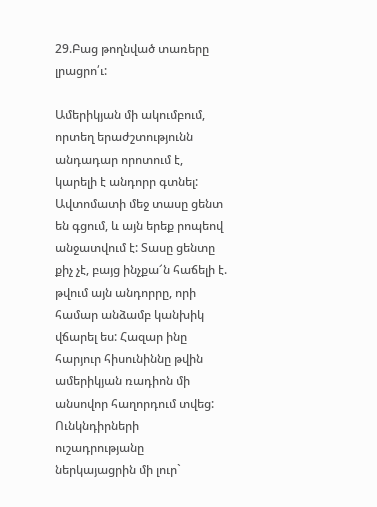29.Բաց թողնված տառերը լրացրո՛ւ:

Ամերիկյան մի ակումբում, որտեղ երաժշտությունն անդադար որոտում է, կարելի է անդորր գտնել: Ավտոմատի մեջ տասը ցենտ են գցում, և այն երեք րոպեով անջատվում է: Տասը ցենտը քիչ չէ, բայց ինչքա՜ն հաճելի է. թվում այն անդորրը, որի համար անձամբ կանխիկ վճարել ես: Հազար ինը հարյուր հիսունիննը թվին ամերիկյան ռադիոն մի անսովոր հաղորդում տվեց: Ունկնդիրների ուշադրությանը ներկայացրին մի լուր`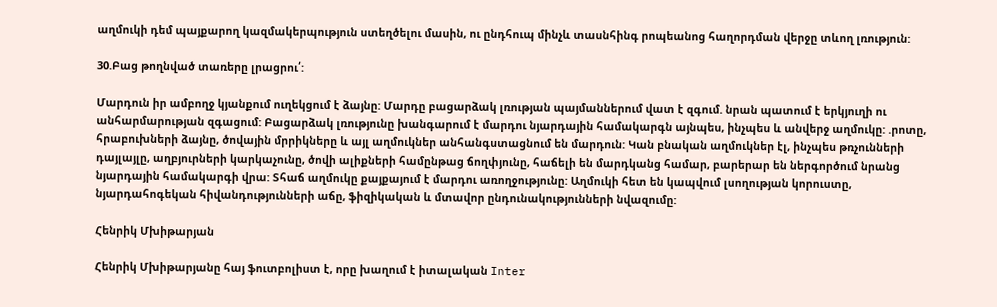աղմուկի դեմ պայքարող կազմակերպություն ստեղծելու մասին, ու ընդհուպ մինչև տասնհինգ րոպեանոց հաղորդման վերջը տևող լռություն:

30.Բաց թողնված տառերը լրացրու՛:

Մարդուն իր ամբողջ կյանքում ուղեկցում է ձայնը: Մարդը բացարձակ լռության պայմաններում վատ է զգում. նրան պատում է երկյուղի ու անհարմարության զգացում: Բացարձակ լռությունը խանգարում է մարդու նյարդային համակարգն այնպես, ինչպես և անվերջ աղմուկը: .րոտը, հրաբուխների ձայնը, ծովային մրրիկները և այլ աղմուկներ անհանգստացնում են մարդուն: Կան բնական աղմուկներ էլ, ինչպես թռչունների դայլայլը, աղբյուրների կարկաչունը, ծովի ալիքների համընթաց ճողփյունը, հաճելի են մարդկանց համար, բարերար են ներգործում նրանց նյարդային համակարգի վրա: Տհաճ աղմուկը քայքայում է մարդու առողջությունը: Աղմուկի հետ են կապվում լսողության կորուստը, նյարդահոգեկան հիվանդությունների աճը, ֆիզիկական և մտավոր ընդունակությունների նվազումը:

Հենրիկ Մխիթարյան

Հենրիկ Մխիթարյանը հայ ֆուտբոլիստ է, որը խաղում է իտալական Inter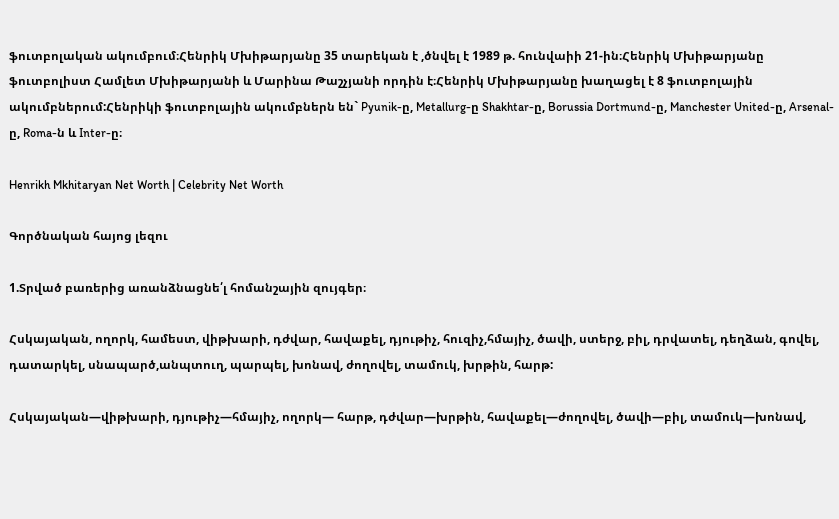ֆուտբոլական ակումբում։Հենրիկ Մխիթարյանը 35 տարեկան է ,ծնվել է 1989 թ. հունվաիի 21-ին։Հենրիկ Մխիթարյանը ֆուտբոլիստ Համլետ Մխիթարյանի և Մարինա Թաշչյանի որդին է։Հենրիկ Մխիթարյանը խաղացել է 8 ֆուտբոլային ակումբներում:Հենրիկի ֆուտբոլային ակումբներն են` Pyunik-ը, Metallurg-ը Shakhtar-ը, Borussia Dortmund-ը, Manchester United-ը, Arsenal-ը, Roma-ն և Inter-ը։

Henrikh Mkhitaryan Net Worth | Celebrity Net Worth

Գործնական հայոց լեզու

1.Տրված բառերից առանձնացնե՛լ հոմանշային զույգեր։

Հսկայական, ողորկ, համեստ, վիթխարի, դժվար, հավաքել, դյութիչ, հուզիչ,հմայիչ, ծավի, ստերջ, բիլ, դրվատել, դեղձան, գովել, դատարկել, սնապարծ,անպտուղ, պարպել, խոնավ, ժողովել, տամուկ, խրթին, հարթ:

Հսկայական—վիթխարի, դյութիչ—հմայիչ, ողորկ— հարթ, դժվար—խրթին, հավաքել—ժողովել, ծավի—բիլ, տամուկ—խոնավ,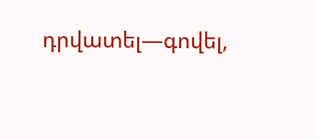դրվատել—գովել,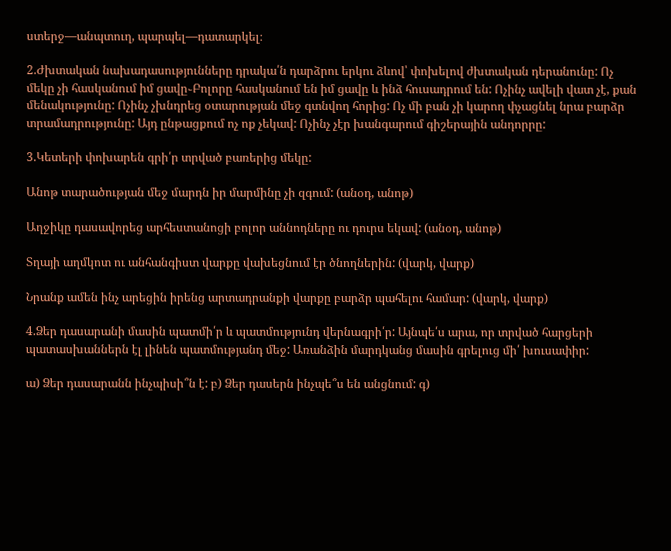ստերջ—անպտուղ, պարպել—դատարկել։

2.Ժխտական նախադասությունները դրակա՛ն դարձրու երկու ձևով՝ փոխելով ժխտական դերանունը: Ոչ մեկը չի հասկանում իմ ցավը֊Բոլորը հասկանում են իմ ցավը և ինձ հուսադրում են: Ոչինչ ավելի վատ չէ, քան մենակությունը: Ոչինչ չխնդրեց օտարության մեջ գտնվող հորից: Ոչ մի բան չի կարող փչացնել նրա բարձր տրամադրությունը: Այդ ընթացքում ոչ ոք չեկավ: Ոչինչ չէր խանգարում գիշերային անդորրը:

3.Կետերի փոխարեն գրի՛ր տրված բառերից մեկը:

Անոթ տարածության մեջ մարդն իր մարմինը չի զգում: (անօդ, անոթ)

Աղջիկը դասավորեց արհեստանոցի բոլոր աննոդները ու դուրս եկավ: (անօդ, անոթ)

Տղայի աղմկոտ ու անհանգիստ վարքը վախեցնում էր ծնողներին: (վարկ, վարք)

Նրանք ամեն ինչ արեցին իրենց արտադրանքի վարքը բարձր պահելու համար: (վարկ, վարք)

4.Ձեր դասարանի մասին պատմի՛ր և պատմությունդ վերնագրի՛ր: Այնպե՛ս արա, որ տրված հարցերի պատասխաններն էլ լինեն պատմությանդ մեջ: Առանձին մարդկանց մասին գրելուց մի՛ խուսափիր:

ա) Ձեր դասարանն ինչպիսի՞ն է: բ) Ձեր դասերն ինչպե՞ս են անցնում: գ)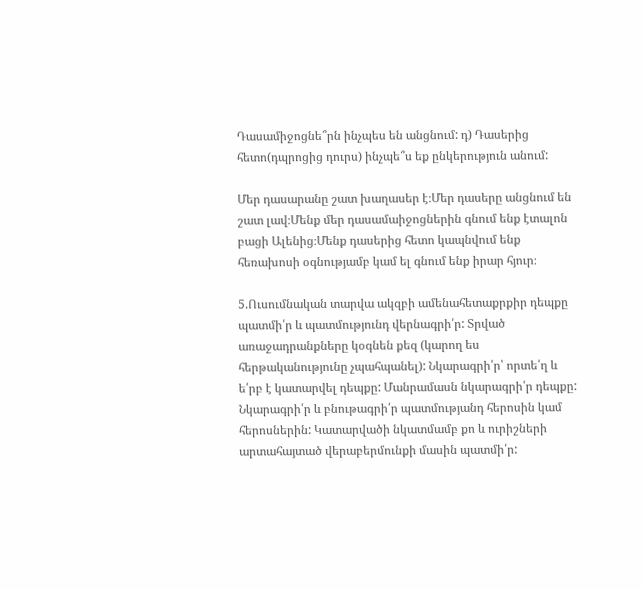Դասամիջոցնե՞րն ինչպես են անցնում: դ) Դասերից հետո(դպրոցից դուրս) ինչպե՞ս եք ընկերություն անում:

Մեր դասարանը շատ խաղասեր է։Մեր դասերը անցնում են շատ լավ։Մենք մեր դասամաիջոցներին գնում ենք էտալոն բացի Ալենից։Մենք դասերից հետո կապնվում ենք հեռախոսի օգնությամբ կամ ել գնում ենք իրար հյուր։

5.Ուսումնական տարվա ակզբի ամենահետաքրքիր դեպքը պատմի՛ր և պատմությունդ վերնագրի՛ր: Տրված առաջադրանքները կօգնեն քեզ (կարող ես հերթականությունը չպահպանել): Նկարագրի՛ր՝ որտե՛ղ և ե՛րբ է կատարվել դեպքը: Մանրամասն նկարագրի՛ր դեպքը: Նկարագրի՛ր և բնութագրի՛ր պատմությանդ հերոսին կամ հերոսներին: Կատարվածի նկատմամբ քո և ուրիշների արտահայտած վերաբերմունքի մասին պատմի՛ր: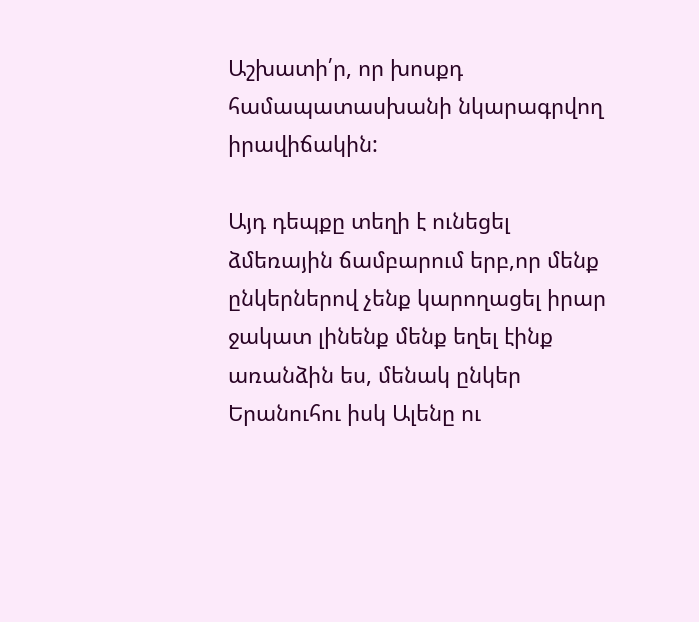Աշխատի՛ր, որ խոսքդ համապատասխանի նկարագրվող իրավիճակին:

Այդ դեպքը տեղի է ունեցել ձմեռային ճամբարում երբ,որ մենք ընկերներով չենք կարողացել իրար ջակատ լինենք մենք եղել էինք առանձին ես, մենակ ընկեր Երանուհու իսկ Ալենը ու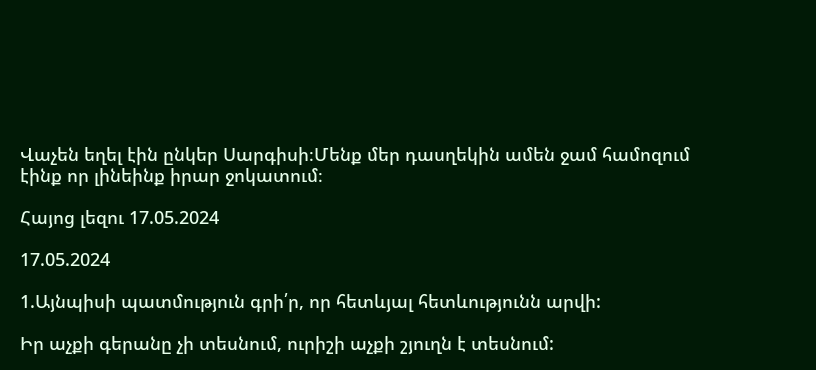Վաչեն եղել էին ընկեր Սարգիսի։Մենք մեր դասղեկին ամեն ջամ համոզում էինք որ լինեինք իրար ջոկատում։

Հայոց լեզու 17.05.2024

17.05.2024

1.Այնպիսի պատմություն գրի՛ր, որ հետևյալ հետևությունն արվի:

Իր աչքի գերանը չի տեսնում, ուրիշի աչքի շյուղն է տեսնում: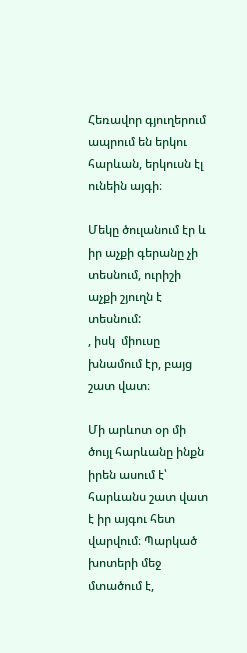Հեռավոր գյուղերում ապրում են երկու հարևան, երկուսն էլ ունեին այգի։

Մեկը ծուլանում էր և իր աչքի գերանը չի տեսնում, ուրիշի աչքի շյուղն է տեսնում:
, իսկ  միուսը խնամում էր, բայց շատ վատ։

Մի արևոտ օր մի ծույլ հարևանը ինքն իրեն ասում է՝ հարևանս շատ վատ է իր այգու հետ վարվում։ Պարկած խոտերի մեջ մտածում է,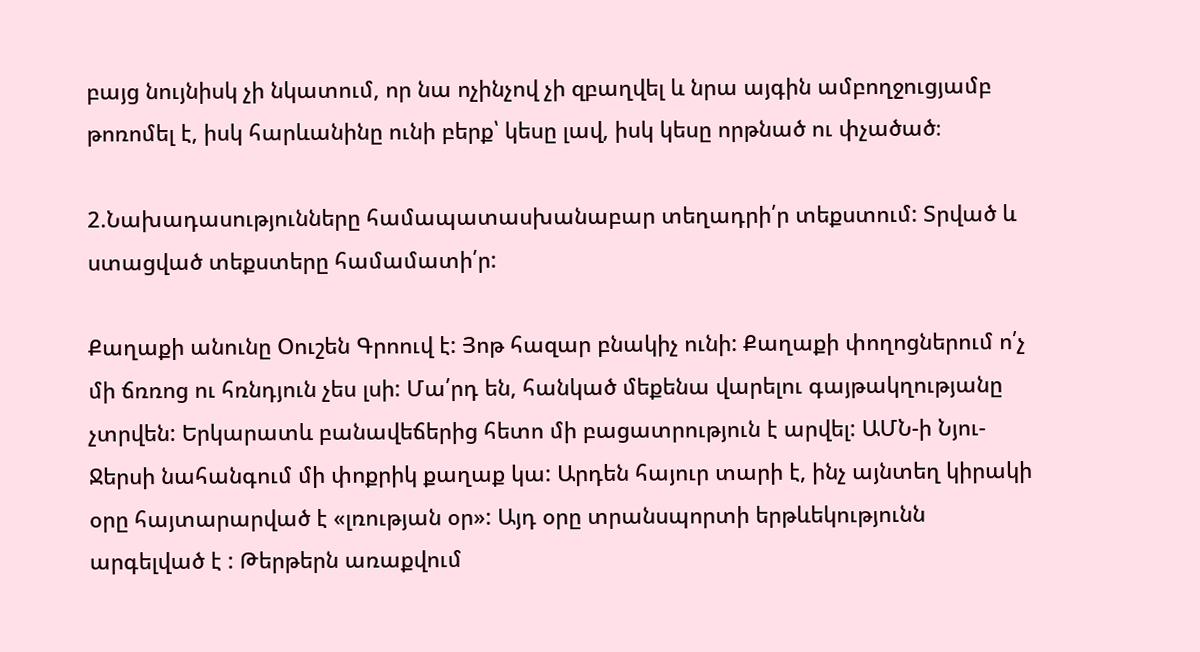բայց նույնիսկ չի նկատում, որ նա ոչինչով չի զբաղվել և նրա այգին ամբողջուցյամբ թոռոմել է, իսկ հարևանինը ունի բերք՝ կեսը լավ, իսկ կեսը որթնած ու փչածած։

2.Նախադասությունները համապատասխանաբար տեղադրի՛ր տեքստում: Տրված և ստացված տեքստերը համամատի՛ր:

Քաղաքի անունը Օուշեն Գրոուվ է: Յոթ հազար բնակիչ ունի: Քաղաքի փողոցներում ո՛չ մի ճռռոց ու հռնդյուն չես լսի: Մա՛րդ են, հանկած մեքենա վարելու գայթակղությանը չտրվեն: Երկարատև բանավեճերից հետո մի բացատրություն է արվել: ԱՄՆ-ի Նյու-Ջերսի նահանգում մի փոքրիկ քաղաք կա: Արդեն հայուր տարի է, ինչ այնտեղ կիրակի օրը հայտարարված է «լռության օր»: Այդ օրը տրանսպորտի երթևեկությունն արգելված է : Թերթերն առաքվում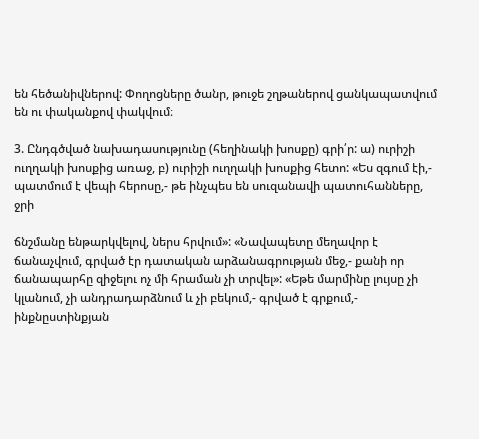են հեծանիվներով: Փողոցները ծանր, թուջե շղթաներով ցանկապատվում են ու փականքով փակվում։

3. Ընդգծված նախադասությունը (հեղինակի խոսքը) գրի՛ր: ա) ուրիշի ուղղակի խոսքից առաջ, բ) ուրիշի ուղղակի խոսքից հետո: «Ես զգում էի,- պատմում է վեպի հերոսը,- թե ինչպես են սուզանավի պատուհանները, ջրի

ճնշմանը ենթարկվելով, ներս հրվում»: «Նավապետը մեղավոր է ճանաչվում, գրված էր դատական արձանագրության մեջ,- քանի որ ճանապարհը զիջելու ոչ մի հրաման չի տրվել»: «Եթե մարմինը լույսը չի կլանում, չի անդրադարձնում և չի բեկում,- գրված է գրքում,- ինքնըստինքյան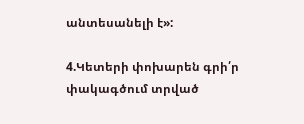անտեսանելի է»:

4.Կետերի փոխարեն գրի՛ր փակագծում տրված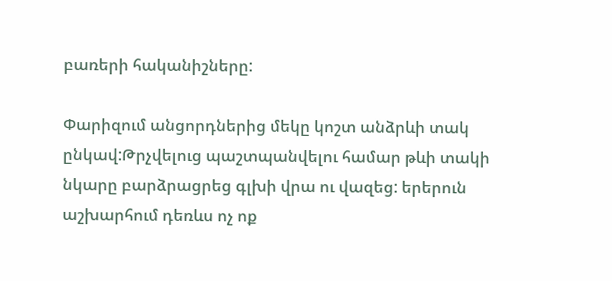բառերի հականիշները:

Փարիզում անցորդներից մեկը կոշտ անձրևի տակ ընկավ:Թրչվելուց պաշտպանվելու համար թևի տակի նկարը բարձրացրեց գլխի վրա ու վազեց: երերուն աշխարհում դեռևս ոչ ոք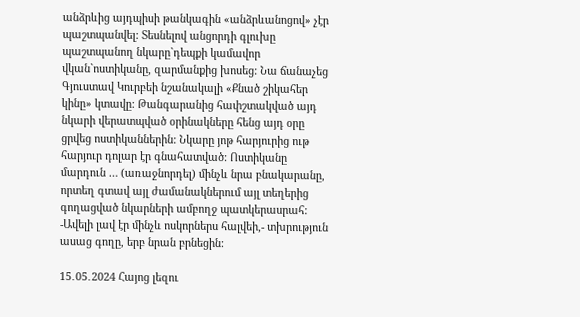անձրևից այդպիսի թանկագին «անձրևանոցով» չէր պաշտպանվել: Տեսնելով անցորդի գլուխը պաշտպանող նկարը`դեպքի կամավոր վկան`ոստիկանը, զարմանքից խոսեց: Նա ճանաչեց Գյուստավ Կուրբեի նշանակալի «Քնած շիկահեր կինը» կտավը: Թանգարանից հափշտակված այդ նկարի վերատպված օրինակները հենց այդ օրը ցրվեց ոստիկաններին: Նկարը յոթ հարյուրից ութ հարյուր դոլար էր գնահատված: Ոստիկանը մարդուն … (առաջնորդել) մինչև նրա բնակարանը, որտեղ գտավ այլ ժամանակներում այլ տեղերից գողացված նկարների ամբողջ պատկերասրահ: -Ավելի լավ էր մինչև ոսկորներս հալվեի,- տխրություն ասաց գողը, երբ նրան բրնեցին:

15․05․2024 Հայոց լեզու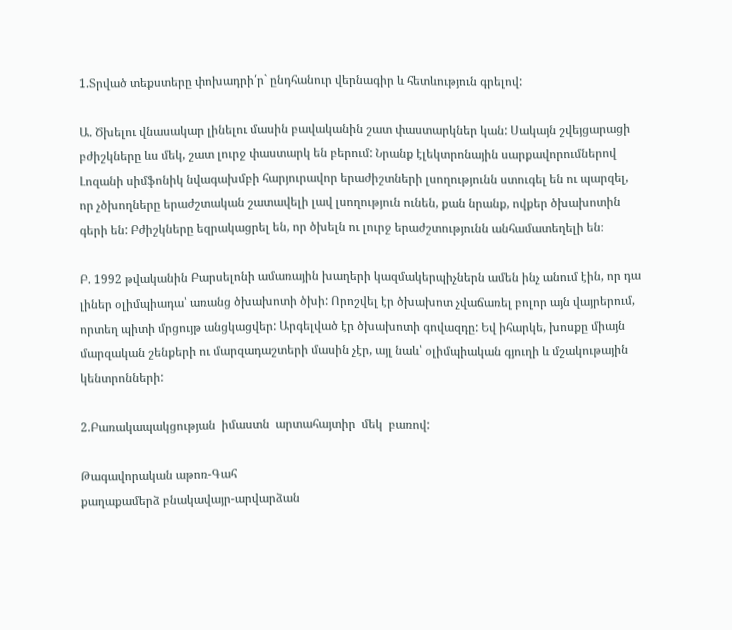1.Տրված տեքստերը փոխադրի՛ր` ընդհանուր վերնագիր և հետևություն գրելով:

Ա. Ծխելու վնասակար լինելու մասին բավականին շատ փաստարկներ կան: Սակայն շվեյցարացի բժիշկները ևս մեկ, շատ լուրջ փաստարկ են բերում: Նրանք էլեկտրոնային սարքավորումներով Լոզանի սիմֆոնիկ նվագախմբի հարյուրավոր երաժիշտների լսողությունն ստուգել են ու պարզել, որ չծխողները երաժշտական շատավելի լավ լսողություն ունեն, քան նրանք, ովքեր ծխախոտին գերի են: Բժիշկները եզրակացրել են, որ ծխելն ու լուրջ երաժշտությունն անհամատեղելի են։

Բ. 1992 թվականին Բարսելոնի ամառային խաղերի կազմակերպիչներն ամեն ինչ անում էին, որ դա լիներ օլիմպիադա՝ առանց ծխախոտի ծխի: Որոշվել էր ծխախոտ չվաճառել բոլոր այն վայրերում, որտեղ պիտի մրցույթ անցկացվեր: Արգելված էր ծխախոտի գովազդը: Եվ իհարկե, խոսքը միայն մարզական շենքերի ու մարզադաշտերի մասին չէր, այլ նաև՝ օլիմպիական գյուղի և մշակութային կենտրոնների:

2.Բառակապակցության  իմաստն  արտահայտիր  մեկ  բառով:

Թագավորական աթոռ-Գահ
քաղաքամերձ բնակավայր-արվարձան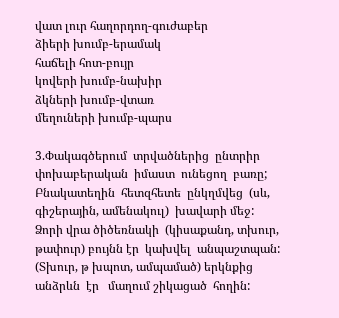վատ լուր հաղորդող-գուժաբեր
ձիերի խումբ-երամակ
հաճելի հոտ-բույր
կովերի խումբ-նախիր
ձկների խումբ-վտառ
մեղուների խումբ-պարս

3.Փակագծերում  տրվածներից  ընտրիր  փոխաբերական  իմաստ  ունեցող  բառը;
Բնակատեղին  հետզհետե  ընկղմվեց  (սև, գիշերային, ամենակուլ)  խավարի մեջ:
Ձորի վրա ծիծեռնակի  (կիսաքանդ, տխուր, թափուր) բույնն էր  կախվել  անպաշտպան:
(Տխուր, թ խպոտ, ամպամած) երկնքից  անձրևն  էր   մաղում շիկացած  հողին: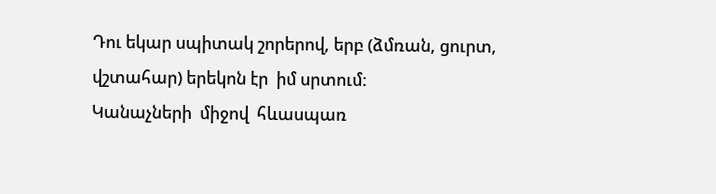Դու եկար սպիտակ շորերով, երբ (ձմռան, ցուրտ, վշտահար) երեկոն էր  իմ սրտում:
Կանաչների  միջով  հևասպառ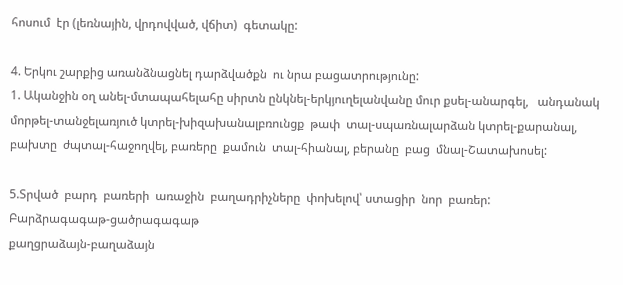հոսում  էր (լեռնային, վրդովված, վճիտ)  գետակը:

4. Երկու շարքից առանձնացնել դարձվածքն  ու նրա բացատրությունը:
1. Ականջին օղ անել-մտապահելահը սիրտն ընկնել-երկյուղելանվանը մուր քսել-անարգել,   անդանակ մորթել-տանջելառյուծ կտրել-խիզախանալբռունցք  թափ  տալ-սպառնալարձան կտրել-քարանալ, բախտը  ժպտալ-հաջողվել, բառերը  քամուն  տալ-հիանալ, բերանը  բաց  մնալ-Շատախոսել:

5.Տրված  բարդ  բառերի  առաջին  բաղադրիչները  փոխելով՝ ստացիր  նոր  բառեր:
Բարձրագագաթ-ցածրագագաթ
քաղցրաձայն-բաղաձայն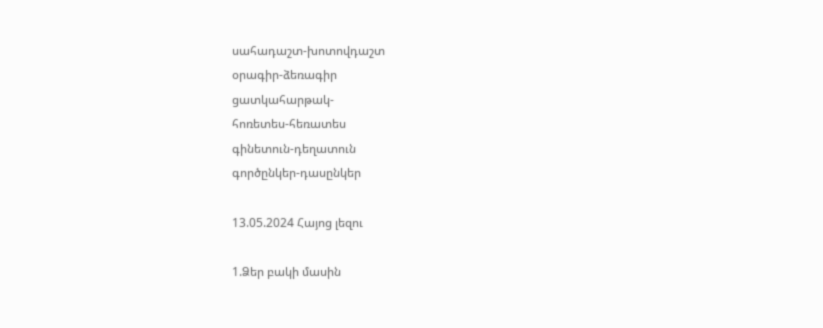սահադաշտ-խոտովդաշտ
օրագիր-ձեռագիր
ցատկահարթակ-
հոռետես-հեռատես
գինետուն-դեղատուն
գործընկեր-դասընկեր

13.05.2024 Հայոց լեզու

1.Ձեր բակի մասին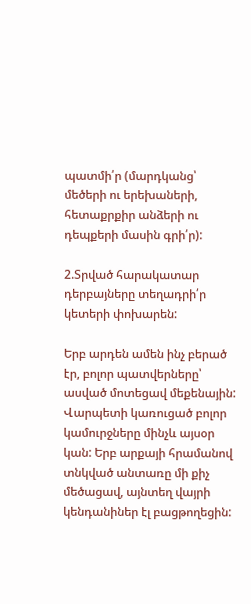պատմի՛ր (մարդկանց՝ մեծերի ու երեխաների, հետաքրքիր անձերի ու դեպքերի մասին գրի՛ր):

2.Տրված հարակատար դերբայները տեղադրի՛ր կետերի փոխարեն:

Երբ արդեն ամեն ինչ բերած էր, բոլոր պատվերները՝ ասված մոտեցավ մեքենային: Վարպետի կառուցած բոլոր կամուրջները մինչև այսօր կան: Երբ արքայի հրամանով տնկված անտառը մի քիչ մեծացավ, այնտեղ վայրի կենդանիներ էլ բացթողեցին: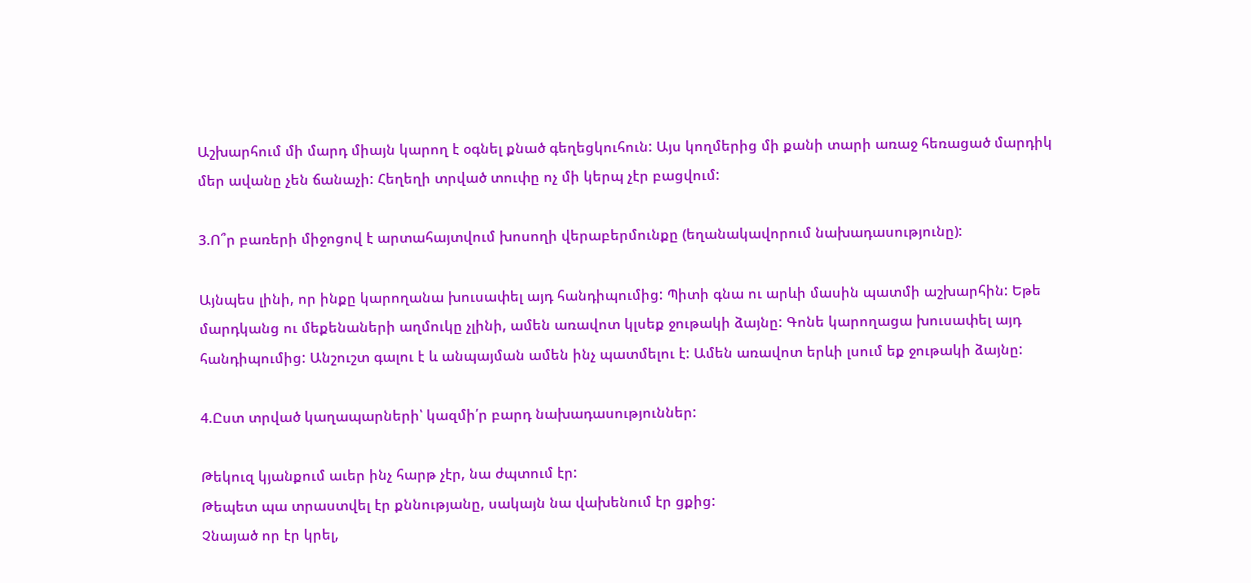Աշխարհում մի մարդ միայն կարող է օգնել քնած գեղեցկուհուն: Այս կողմերից մի քանի տարի առաջ հեռացած մարդիկ մեր ավանը չեն ճանաչի: Հեղեղի տրված տուփը ոչ մի կերպ չէր բացվում:

3.Ո՞ր բառերի միջոցով է արտահայտվում խոսողի վերաբերմունքը (եղանակավորում նախադասությունը):

Այնպես լինի, որ ինքը կարողանա խուսափել այդ հանդիպումից: Պիտի գնա ու արևի մասին պատմի աշխարհին: Եթե մարդկանց ու մեքենաների աղմուկը չլինի, ամեն առավոտ կլսեք ջութակի ձայնը: Գոնե կարողացա խուսափել այդ հանդիպումից: Անշուշտ գալու է և անպայման ամեն ինչ պատմելու է: Ամեն առավոտ երևի լսում եք ջութակի ձայնը:

4.Ըստ տրված կաղապարների՝ կազմի՛ր բարդ նախադասություններ:

Թեկուզ կյանքում աւեր ինչ հարթ չէր, նա ժպտում էր:
Թեպետ պա տրաստվել էր քննությանը, սակայն նա վախենում էր ցքից:
Չնայած որ էր կրել,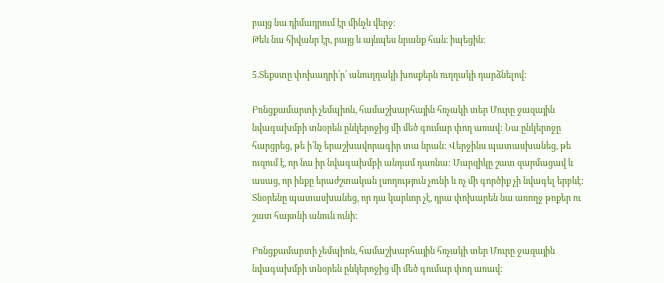բայց նա դիմադրում էր մինչև վերջ:
Թեև նա հիվանր էր, բայց և այնպես նրանք հան։ իպեցին:

5.Տեքստը փոխադրի՛ր՝ անուղղակի խոսքերն ուղղակի դարձնելով:

Բռնցքամարտի չեմպիոն, համաշխարհային հռչակի տեր Մուրը ջազային նվագախմբի տնօրեն ընկերոջից մի մեծ գումար փող առավ: Նա ընկերոջը հարցրեց, թե ի՛նչ երաշխավորագիր տա նրան: Վերջինս պատասխանեց, թե ուզում է, որ նա իր նվագախմբի անդամ դառնա: Մարզիկը շատ զարմացավ և ասաց, որ ինքը երաժշտական լսողություն չունի և ոչ մի գործիք չի նվագել երբևէ: Տնօրենը պատասխանեց, որ դա կարևոր չէ, դրա փոխարեն նա առողջ թոքեր ու շատ հայտնի անուն ունի:

Բռնցքամարտի չեմպիոն, համաշխարհային հռչակի տեր Մուրը ջազային նվագախմբի տնօրեն ընկերոջից մի մեծ գումար փող առավ: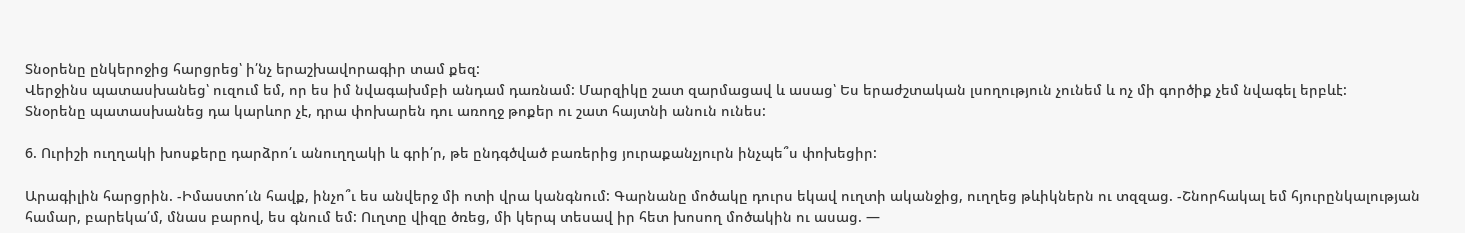Տնօրենը ընկերոջից հարցրեց՝ ի՛նչ երաշխավորագիր տամ քեզ:
Վերջինս պատասխանեց՝ ուզում եմ, որ ես իմ նվագախմբի անդամ դառնամ: Մարզիկը շատ զարմացավ և ասաց՝ Ես երաժշտական լսողություն չունեմ և ոչ մի գործիք չեմ նվագել երբևէ:
Տնօրենը պատասխանեց դա կարևոր չէ, դրա փոխարեն դու առողջ թոքեր ու շատ հայտնի անուն ունես:

6. Ուրիշի ուղղակի խոսքերը դարձրո՛ւ անուղղակի և գրի՛ր, թե ընդգծված բառերից յուրաքանչյուրն ինչպե՞ս փոխեցիր:

Արագիլին հարցրին. -Իմաստո՛ւն հավք, ինչո՞ւ ես անվերջ մի ոտի վրա կանգնում: Գարնանը մոծակը դուրս եկավ ուղտի ականջից, ուղղեց թևիկներն ու տզզաց. -Շնորհակալ եմ հյուրընկալության համար, բարեկա՛մ, մնաս բարով, ես գնում եմ: Ուղտը վիզը ծռեց, մի կերպ տեսավ իր հետ խոսող մոծակին ու ասաց. —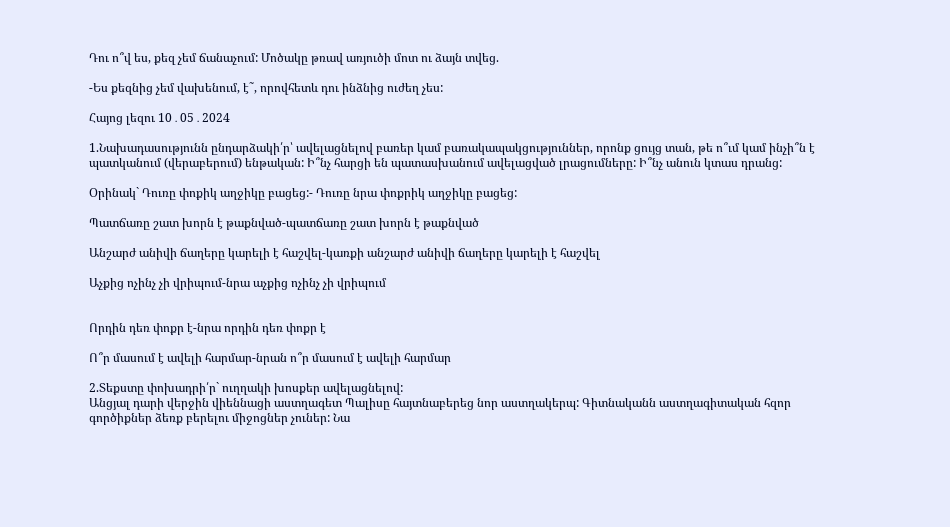Դու ո՞վ ես, քեզ չեմ ճանաչում: Մոծակը թռավ առյուծի մոտ ու ձայն տվեց.

-Ես քեզնից չեմ վախենում, է˜, որովհետև դու ինձնից ուժեղ չես:

Հայոց լեզու 10․05․2024

1.Նախադասությունն ընդարձակի՛ր՝ ավելացնելով բառեր կամ բառակապակցություններ, որոնք ցույց տան, թե ո՞ւմ կամ ինչի՞ն է պատկանում (վերաբերում) ենթական: Ի՞նչ հարցի են պատասխանում ավելացված լրացումները: Ի՞նչ անուն կտաս դրանց:

Օրինակ` Դուռը փոքիկ աղջիկը բացեց:- Դուռը նրա փոքրիկ աղջիկը բացեց:

Պատճառը շատ խորն է թաքնված-պատճառը շատ խորն է թաքնված

Անշարժ անիվի ճաղերը կարելի է հաշվել-կառքի անշարժ անիվի ճաղերը կարելի է հաշվել

Աչքից ոչինչ չի վրիպում-նրա աչքից ոչինչ չի վրիպում


Որդին դեռ փոքր է-նրա որդին դեռ փոքր է

Ո՞ր մասում է ավելի հարմար-նրան ո՞ր մասում է ավելի հարմար

2.Տեքստը փոխադրի՛ր` ուղղակի խոսքեր ավելացնելով:
Անցյալ դարի վերջին վիեննացի աստղագետ Պալիսը հայտնաբերեց նոր աստղակերպ: Գիտնականն աստղագիտական հզոր գործիքներ ձեռք բերելու միջոցներ չուներ: Նա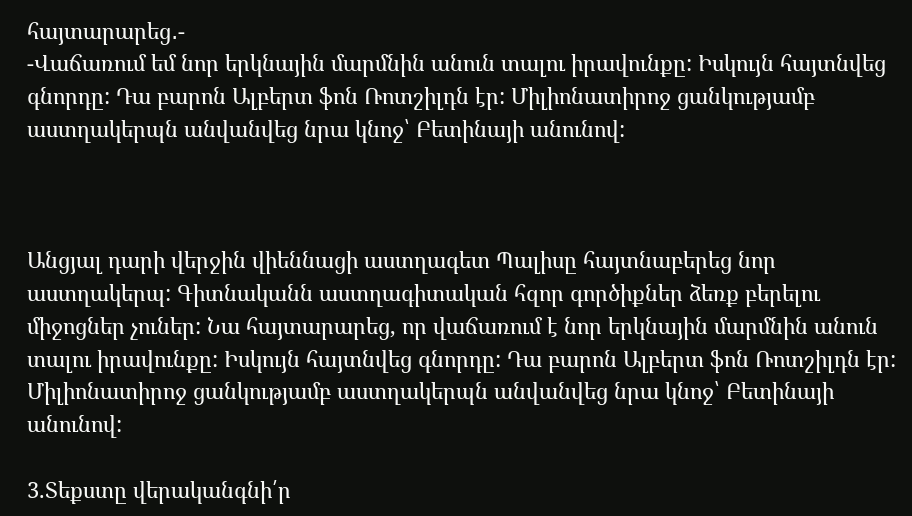հայտարարեց․-
-Վաճառում եմ նոր երկնային մարմնին անուն տալու իրավունքը: Իսկույն հայտնվեց գնորդը: Դա բարոն Ալբերտ ֆոն Ռոտշիլդն էր: Միլիոնատիրոջ ցանկությամբ աստղակերպն անվանվեց նրա կնոջ՝ Բետինայի անունով:



Անցյալ դարի վերջին վիեննացի աստղագետ Պալիսը հայտնաբերեց նոր աստղակերպ: Գիտնականն աստղագիտական հզոր գործիքներ ձեռք բերելու միջոցներ չուներ: Նա հայտարարեց, որ վաճառում է նոր երկնային մարմնին անուն տալու իրավունքը: Իսկույն հայտնվեց գնորդը: Դա բարոն Ալբերտ ֆոն Ռոտշիլդն էր: Միլիոնատիրոջ ցանկությամբ աստղակերպն անվանվեց նրա կնոջ՝ Բետինայի անունով:

3.Տեքստը վերականգնի՛ր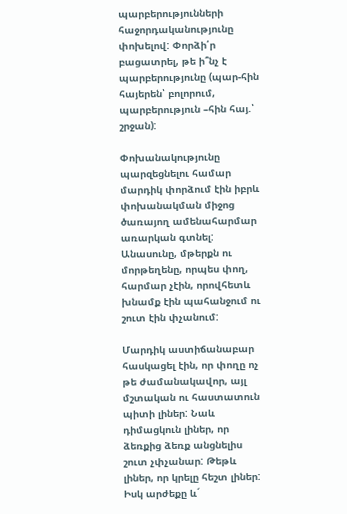պարբերությունների հաջորդականությունը փոխելով: Փորձի՛ր բացատրել, թե ի՞նչ է պարբերությունը (պար-հին հայերեն՝ բոլորում, պարբերություն –հին հայ.՝ շրջան):

Փոխանակությունը պարզեցնելու համար մարդիկ փորձում էին իբրև փոխանակման միջոց ծառայող ամենահարմար առարկան գտնել: Անասունը, մթերքն ու մորթեղենը, որպես փող, հարմար չէին, որովհետև խնամք էին պահանջում ու շուտ էին փչանում:

Մարդիկ աստիճանաբար հասկացել էին, որ փողը ոչ թե ժամանակավոր, այլ մշտական ու հաստատուն պիտի լիներ: Նաև դիմացկուն լիներ, որ ձեռքից ձեռք անցնելիս շուտ չփչանար: Թեթև լիներ, որ կրելը հեշտ լիներ: Իսկ արժեքը և´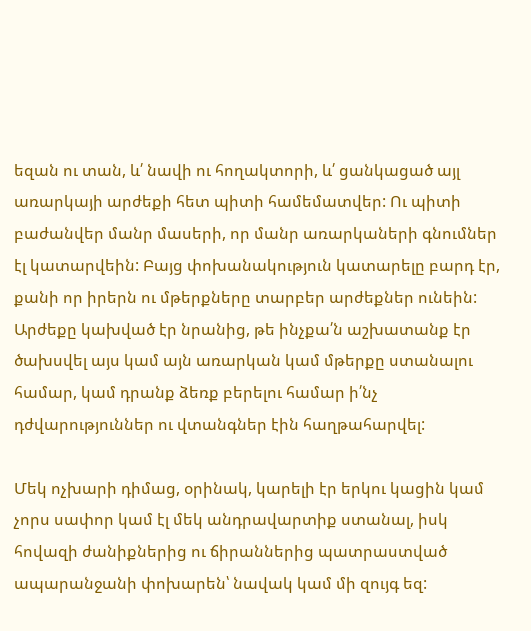եզան ու տան, և՛ նավի ու հողակտորի, և՛ ցանկացած այլ առարկայի արժեքի հետ պիտի համեմատվեր: Ու պիտի բաժանվեր մանր մասերի, որ մանր առարկաների գնումներ էլ կատարվեին: Բայց փոխանակություն կատարելը բարդ էր, քանի որ իրերն ու մթերքները տարբեր արժեքներ ունեին: Արժեքը կախված էր նրանից, թե ինչքա՛ն աշխատանք էր ծախսվել այս կամ այն առարկան կամ մթերքը ստանալու համար, կամ դրանք ձեռք բերելու համար ի՛նչ դժվարություններ ու վտանգներ էին հաղթահարվել:

Մեկ ոչխարի դիմաց, օրինակ, կարելի էր երկու կացին կամ չորս սափոր կամ էլ մեկ անդրավարտիք ստանալ, իսկ հովազի ժանիքներից ու ճիրաններից պատրաստված ապարանջանի փոխարեն՝ նավակ կամ մի զույգ եզ: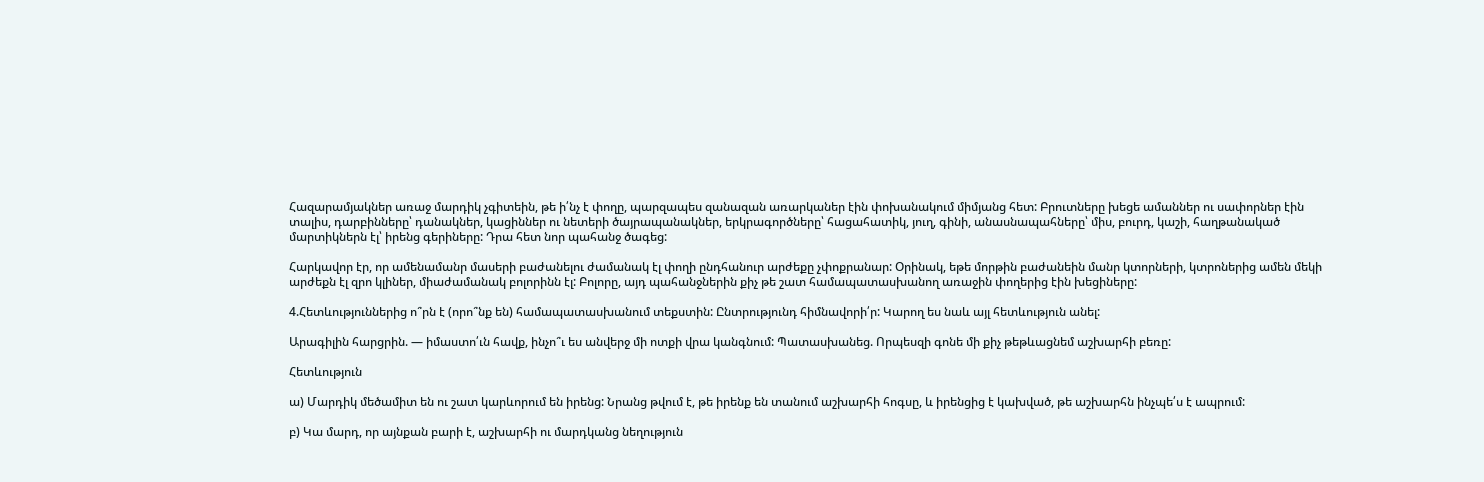Հազարամյակներ առաջ մարդիկ չգիտեին, թե ի՛նչ է փողը, պարզապես զանազան առարկաներ էին փոխանակում միմյանց հետ: Բրուտները խեցե ամաններ ու սափորներ էին տալիս, դարբինները՝ դանակներ, կացիններ ու նետերի ծայրապանակներ, երկրագործները՝ հացահատիկ, յուղ, գինի, անասնապահները՝ միս, բուրդ, կաշի, հաղթանակած մարտիկներն էլ՝ իրենց գերիները: Դրա հետ նոր պահանջ ծագեց:

Հարկավոր էր, որ ամենամանր մասերի բաժանելու ժամանակ էլ փողի ընդհանուր արժեքը չփոքրանար: Օրինակ, եթե մորթին բաժանեին մանր կտորների, կտրոներից ամեն մեկի արժեքն էլ զրո կլիներ, միաժամանակ բոլորինն էլ: Բոլորը, այդ պահանջներին քիչ թե շատ համապատասխանող առաջին փողերից էին խեցիները:

4.Հետևություններից ո՞րն է (որո՞նք են) համապատասխանում տեքստին: Ընտրությունդ հիմնավորի՛ր: Կարող ես նաև այլ հետևություն անել:

Արագիլին հարցրին. — իմաստո՛ւն հավք, ինչո՞ւ ես անվերջ մի ոտքի վրա կանգնում: Պատասխանեց. Որպեսզի գոնե մի քիչ թեթևացնեմ աշխարհի բեռը:

Հետևություն

ա) Մարդիկ մեծամիտ են ու շատ կարևորում են իրենց: Նրանց թվում է, թե իրենք են տանում աշխարհի հոգսը, և իրենցից է կախված, թե աշխարհն ինչպե՛ս է ապրում:

բ) Կա մարդ, որ այնքան բարի է, աշխարհի ու մարդկանց նեղություն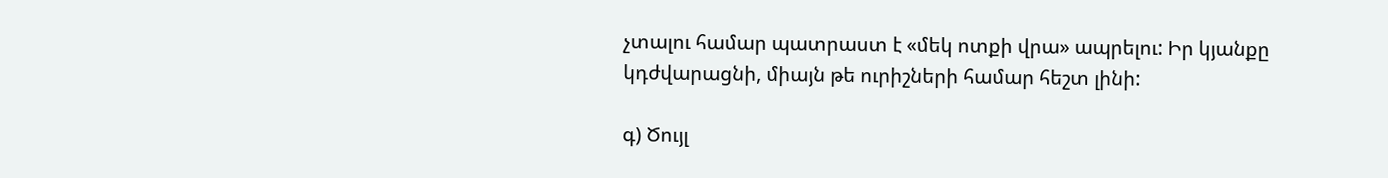չտալու համար պատրաստ է «մեկ ոտքի վրա» ապրելու: Իր կյանքը կդժվարացնի, միայն թե ուրիշների համար հեշտ լինի:

գ) Ծույլ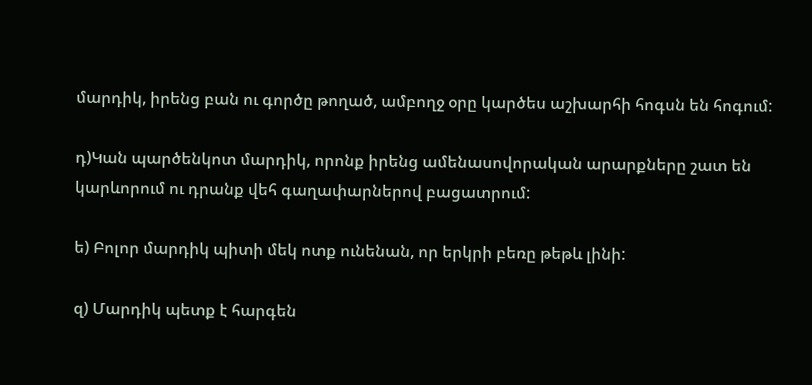մարդիկ, իրենց բան ու գործը թողած, ամբողջ օրը կարծես աշխարհի հոգսն են հոգում:

դ)Կան պարծենկոտ մարդիկ, որոնք իրենց ամենասովորական արարքները շատ են կարևորում ու դրանք վեհ գաղափարներով բացատրում:

ե) Բոլոր մարդիկ պիտի մեկ ոտք ունենան, որ երկրի բեռը թեթև լինի:

զ) Մարդիկ պետք է հարգեն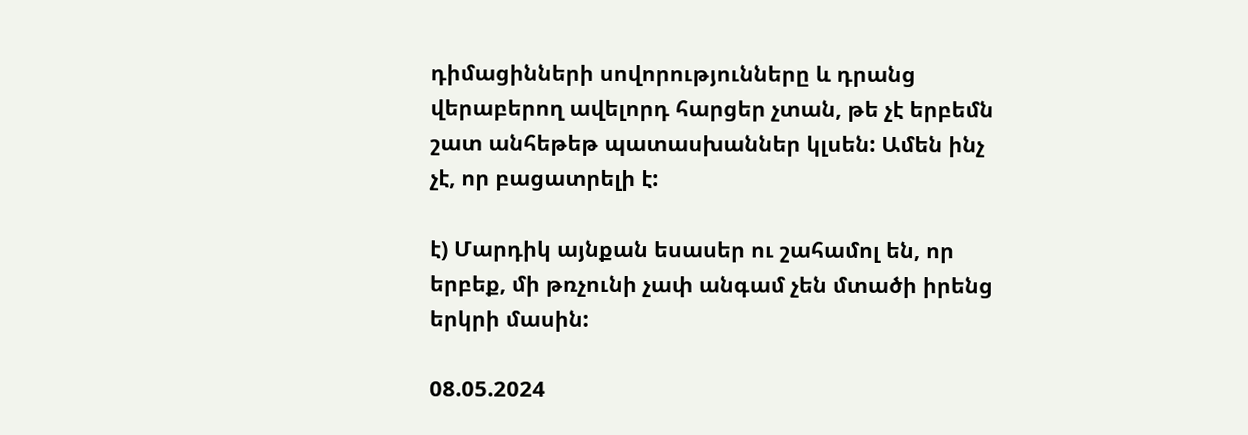դիմացինների սովորությունները և դրանց վերաբերող ավելորդ հարցեր չտան, թե չէ երբեմն շատ անհեթեթ պատասխաններ կլսեն: Ամեն ինչ չէ, որ բացատրելի է:

է) Մարդիկ այնքան եսասեր ու շահամոլ են, որ երբեք, մի թռչունի չափ անգամ չեն մտածի իրենց երկրի մասին:

08.05.2024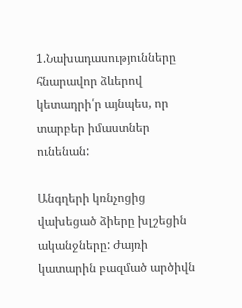1.Նախադասությունները հնարավոր ձևերով կետադրի՛ր այնպես, որ տարբեր իմաստներ ունենան:

Անգղերի կռնչոցից վախեցած ձիերը խլշեցին ականջները: Ժայռի կատարին բազմած արծիվն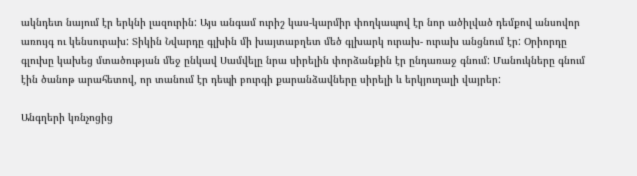ակնդետ նայում էր երկնի լազուրին: Այս անգամ ուրիշ կաս-կարմիր փողկապով էր նոր ածիլված դեմքով անսովոր առույգ ու կենսուրախ: Տիկին Նվարդը գլխին մի խայտաբղետ մեծ գլխարկ ուրախ- ուրախ անցնում էր: Օրիորդը գլուխը կախեց մտածության մեջ ընկավ Սամվելը նրա սիրելին փորձանքին էր ընդառաջ գնում: Մանուկները գնում էին ծանոթ արահետով, որ տանում էր դեպի բուրգի քարանձավները սիրելի և երկյուղալի վայրեր:

Անգղերի կռնչոցից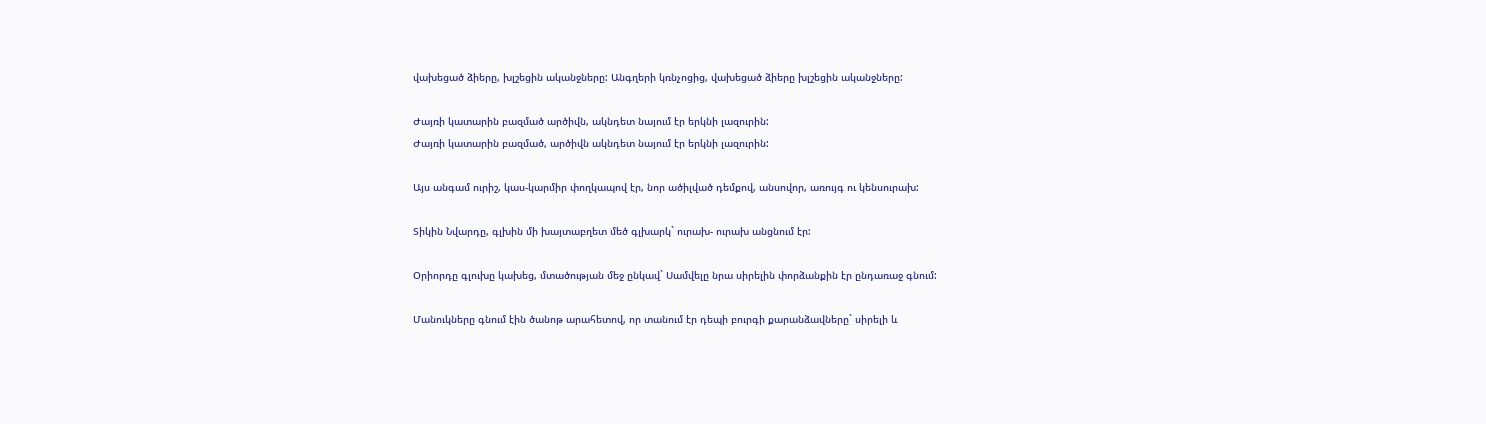վախեցած ձիերը, խլշեցին ականջները: Անգղերի կռնչոցից, վախեցած ձիերը խլշեցին ականջները:

Ժայռի կատարին բազմած արծիվն, ակնդետ նայում էր երկնի լազուրին:
Ժայռի կատարին բազմած, արծիվն ակնդետ նայում էր երկնի լազուրին:

Այս անգամ ուրիշ, կաս-կարմիր փողկապով էր, նոր ածիլված դեմքով, անսովոր, առույգ ու կենսուրախ:

Տիկին Նվարդը, գլխին մի խայտաբղետ մեծ գլխարկ` ուրախ- ուրախ անցնում էր:

Օրիորդը գլուխը կախեց, մտածության մեջ ընկավ` Սամվելը նրա սիրելին փորձանքին էր ընդառաջ գնում:

Մանուկները գնում էին ծանոթ արահետով, որ տանում էր դեպի բուրգի քարանձավները` սիրելի և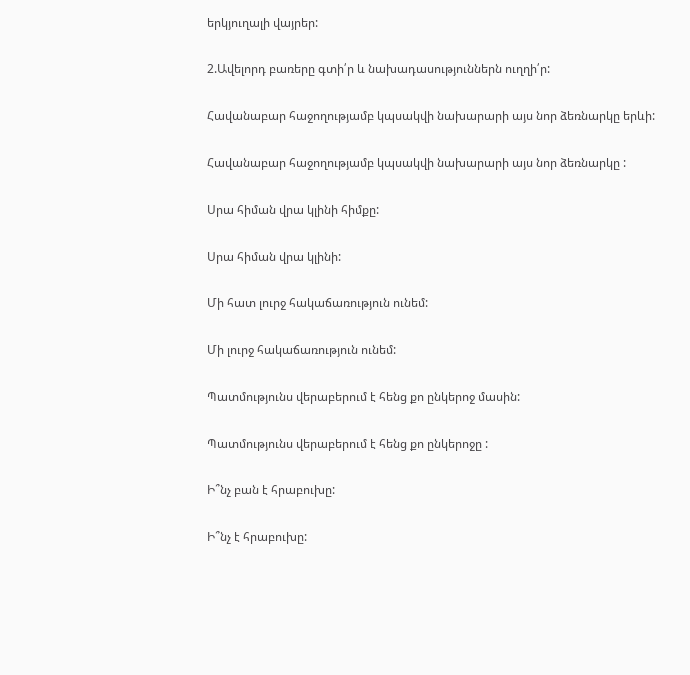երկյուղալի վայրեր:

2.Ավելորդ բառերը գտի՛ր և նախադասություններն ուղղի՛ր:

Հավանաբար հաջողությամբ կպսակվի նախարարի այս նոր ձեռնարկը երևի:

Հավանաբար հաջողությամբ կպսակվի նախարարի այս նոր ձեռնարկը :

Սրա հիման վրա կլինի հիմքը:

Սրա հիման վրա կլինի:

Մի հատ լուրջ հակաճառություն ունեմ:

Մի լուրջ հակաճառություն ունեմ:

Պատմությունս վերաբերում է հենց քո ընկերոջ մասին:

Պատմությունս վերաբերում է հենց քո ընկերոջը :

Ի՞նչ բան է հրաբուխը:

Ի՞նչ է հրաբուխը: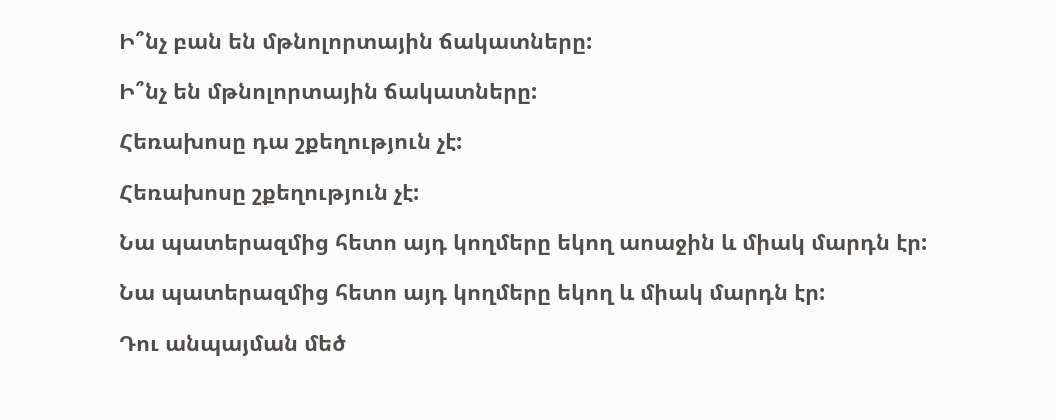Ի՞նչ բան են մթնոլորտային ճակատները:

Ի՞նչ են մթնոլորտային ճակատները:

Հեռախոսը դա շքեղություն չէ:

Հեռախոսը շքեղություն չէ:

Նա պատերազմից հետո այդ կողմերը եկող աոաջին և միակ մարդն էր:

Նա պատերազմից հետո այդ կողմերը եկող և միակ մարդն էր:

Դու անպայման մեծ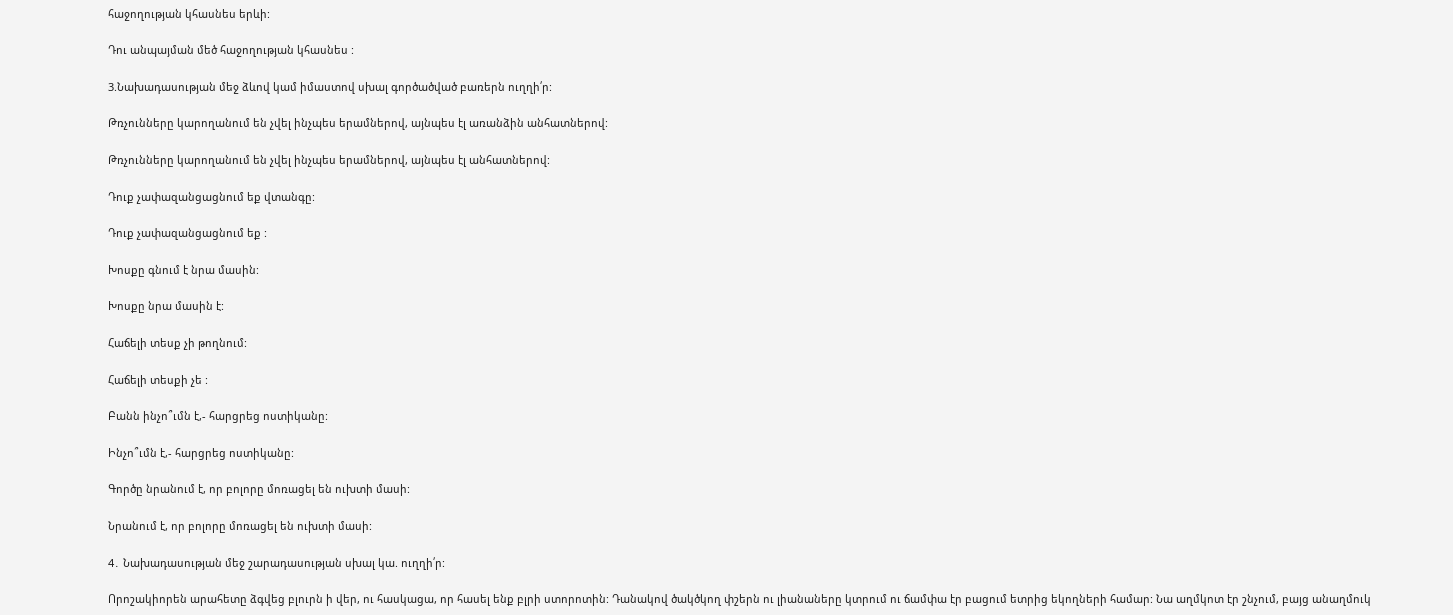հաջողության կհասնես երևի:

Դու անպայման մեծ հաջողության կհասնես :

3.Նախադասության մեջ ձևով կամ իմաստով սխալ գործածված բառերն ուղղի՛ր:

Թռչունները կարողանում են չվել ինչպես երամներով, այնպես էլ առանձին անհատներով:

Թռչունները կարողանում են չվել ինչպես երամներով, այնպես էլ անհատներով:

Դուք չափազանցացնում եք վտանգը:

Դուք չափազանցացնում եք :

Խոսքը գնում է նրա մասին:

Խոսքը նրա մասին է:

Հաճելի տեսք չի թողնում:

Հաճելի տեսքի չե :

Բանն ինչո՞ւմն է,- հարցրեց ոստիկանը:

Ինչո՞ւմն է,- հարցրեց ոստիկանը:

Գործը նրանում է, որ բոլորը մոռացել են ուխտի մասի:

Նրանում է, որ բոլորը մոռացել են ուխտի մասի:

4․ Նախադասության մեջ շարադասության սխալ կա. ուղղի՛ր:

Որոշակիորեն արահետը ձգվեց բլուրն ի վեր, ու հասկացա, որ հասել ենք բլրի ստորոտին: Դանակով ծակծկող փշերն ու լիանաները կտրում ու ճամփա էր բացում ետրից եկողների համար: Նա աղմկոտ էր շնչում, բայց անաղմուկ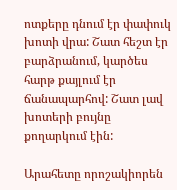ոտքերը դնում էր փափուկ խոտի վրա: Շատ հեշտ էր բարձրանում, կարծես հարթ քայլում էր ճանապարհով: Շատ լավ խոտերի բույնը քողարկում էին:

Արահետը որոշակիորեն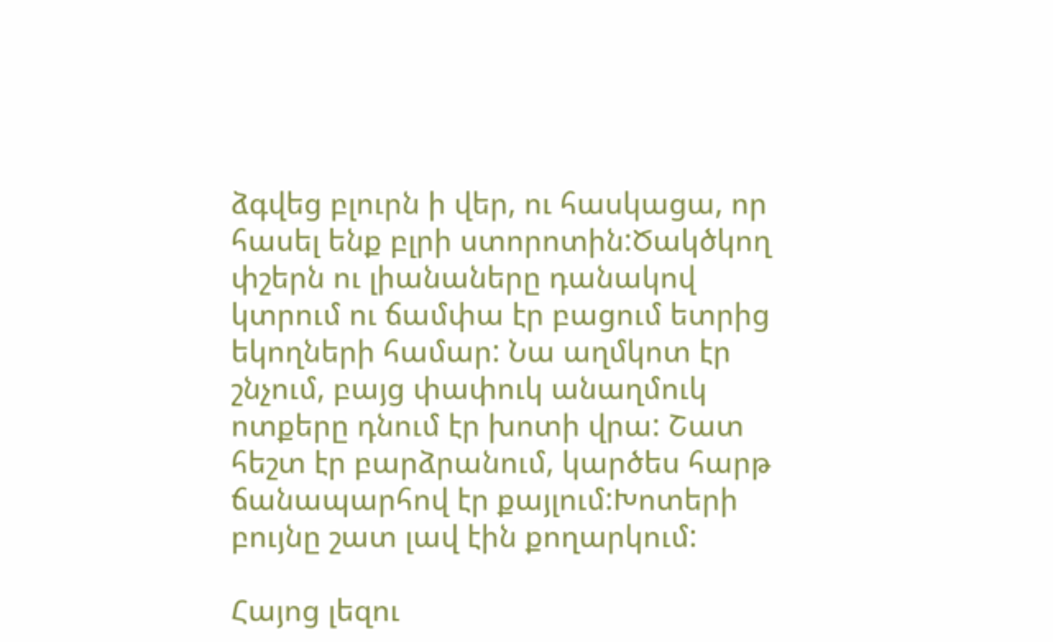ձգվեց բլուրն ի վեր, ու հասկացա, որ հասել ենք բլրի ստորոտին:Ծակծկող փշերն ու լիանաները դանակով կտրում ու ճամփա էր բացում ետրից եկողների համար: Նա աղմկոտ էր շնչում, բայց փափուկ անաղմուկ ոտքերը դնում էր խոտի վրա: Շատ հեշտ էր բարձրանում, կարծես հարթ ճանապարհով էր քայլում:Խոտերի բույնը շատ լավ էին քողարկում:

Հայոց լեզու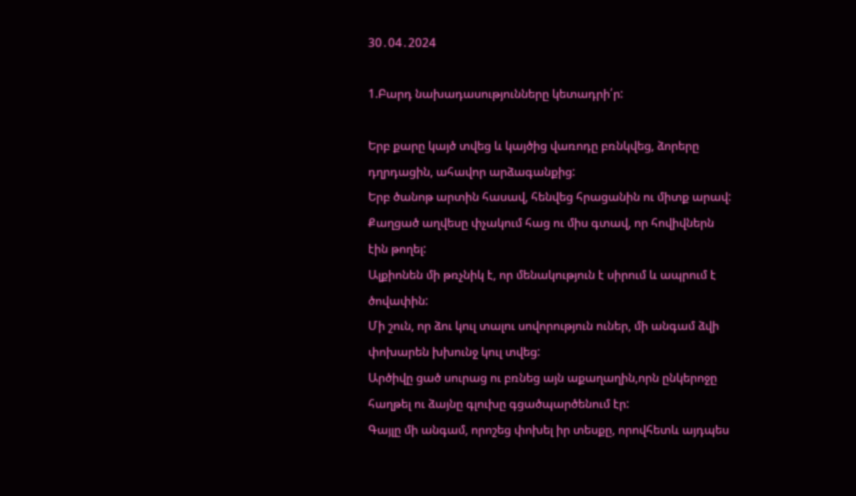30․04․2024

1.Բարդ նախադասությունները կետադրի՛ր:

Երբ քարը կայծ տվեց և կայծից վառոդը բռնկվեց, ձորերը դղրդացին, ահավոր արձագանքից:
Երբ ծանոթ արտին հասավ, հենվեց հրացանին ու միտք արավ:
Քաղցած աղվեսը փչակում հաց ու միս գտավ, որ հովիվներն էին թողել:
Ալքիոնեն մի թռչնիկ է, որ մենակություն է սիրում և ապրում է ծովափին:
Մի շուն, որ ձու կուլ տալու սովորություն ուներ, մի անգամ ձվի փոխարեն խխունջ կուլ տվեց:
Արծիվը ցած սուրաց ու բռնեց այն աքաղաղին,որն ընկերոջը հաղթել ու ձայնը գլուխը գցածպարծենում էր:
Գայլը մի անգամ, որոշեց փոխել իր տեսքը, որովհետև այդպես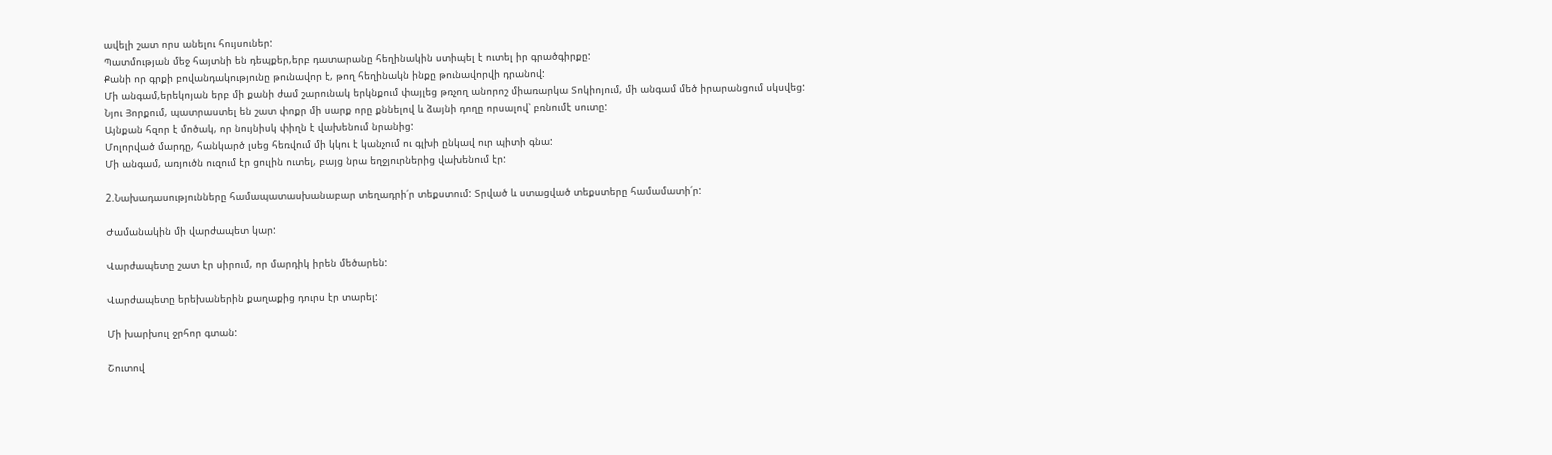ավելի շատ որս անելու հույսուներ:
Պատմության մեջ հայտնի են դեպքեր,երբ դատարանը հեղինակին ստիպել է ուտել իր գրածգիրքը:
Քանի որ գրքի բովանդակությունը թունավոր է, թող հեղինակն ինքը թունավորվի դրանով:
Մի անգամ,երեկոյան երբ մի քանի ժամ շարունակ երկնքում փայլեց թռչող անորոշ միառարկա Տոկիոյում, մի անգամ մեծ իրարանցում սկսվեց:
Նյու Յորքում, պատրաստել են շատ փոքր մի սարք որը քննելով և ձայնի դողը որսալով՝ բռնումէ սուտը:
Այնքան հզոր է մոծակ, որ նույնիսկ փիղն է վախենում նրանից:
Մոլորված մարդը, հանկարծ լսեց հեռվում մի կկու է կանչում ու գլխի ընկավ ուր պիտի գնա:
Մի անգամ, առյուծն ուզում էր ցուլին ուտել, բայց նրա եղջյուրներից վախենում էր:

2.Նախադասությունները համապատասխանաբար տեղադրի՛ր տեքստում: Տրված և ստացված տեքստերը համամատի՛ր:

Ժամանակին մի վարժապետ կար:

Վարժապետը շատ էր սիրում, որ մարդիկ իրեն մեծարեն:

Վարժապետը երեխաներին քաղաքից դուրս էր տարել:

Մի խարխուլ ջրհոր գտան:

Շուտով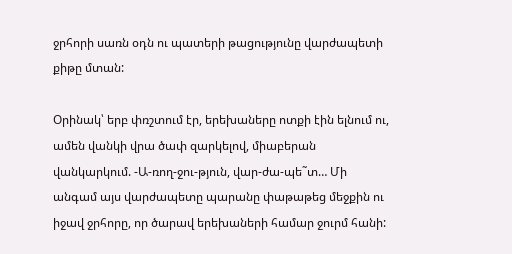ջրհորի սառն օդն ու պատերի թացությունը վարժապետի քիթը մտան:

Օրինակ՝ երբ փռշտում էր, երեխաները ոտքի էին ելնում ու, ամեն վանկի վրա ծափ զարկելով, միաբերան վանկարկում. -Ա-ռող-ջու-թյուն, վար-ժա-պե˜տ… Մի անգամ այս վարժապետը պարանը փաթաթեց մեջքին ու իջավ ջրհորը, որ ծարավ երեխաների համար ջուրմ հանի: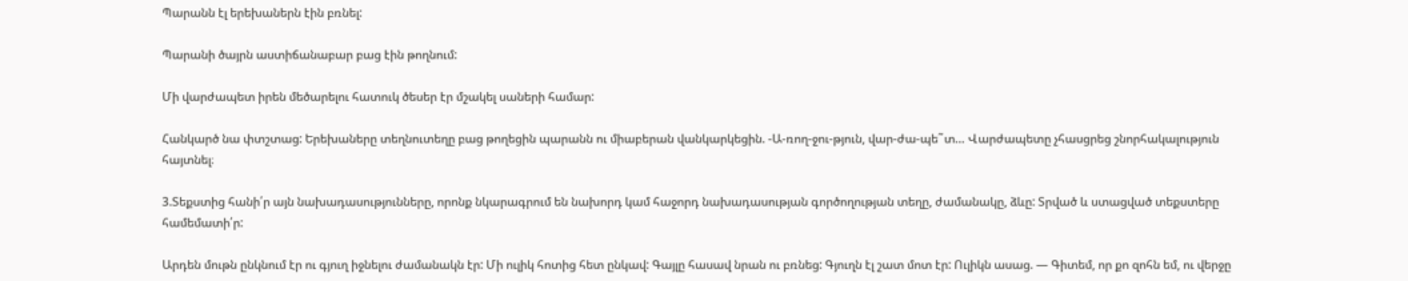Պարանն էլ երեխաներն էին բռնել:

Պարանի ծայրն աստիճանաբար բաց էին թողնում:

Մի վարժապետ իրեն մեծարելու հատուկ ծեսեր էր մշակել սաների համար:

Հանկարծ նա փտշտաց: Երեխաները տեղնուտեղը բաց թողեցին պարանն ու միաբերան վանկարկեցին. -Ա-ռող-ջու-թյուն, վար-ժա-պե˜տ… Վարժապետը չհասցրեց շնորհակալություն հայտնել։

3.Տեքստից հանի՛ր այն նախադասությունները, որոնք նկարագրում են նախորդ կամ հաջորդ նախադասության գործողության տեղը, ժամանակը, ձևը: Տրված և ստացված տեքստերը համեմատի՛ր:

Արդեն մութն ընկնում էր ու գյուղ իջնելու ժամանակն էր: Մի ուլիկ հոտից հետ ընկավ: Գայլը հասավ նրան ու բռնեց: Գյուղն էլ շատ մոտ էր: Ուլիկն ասաց. — Գիտեմ, որ քո զոհն եմ, ու վերջը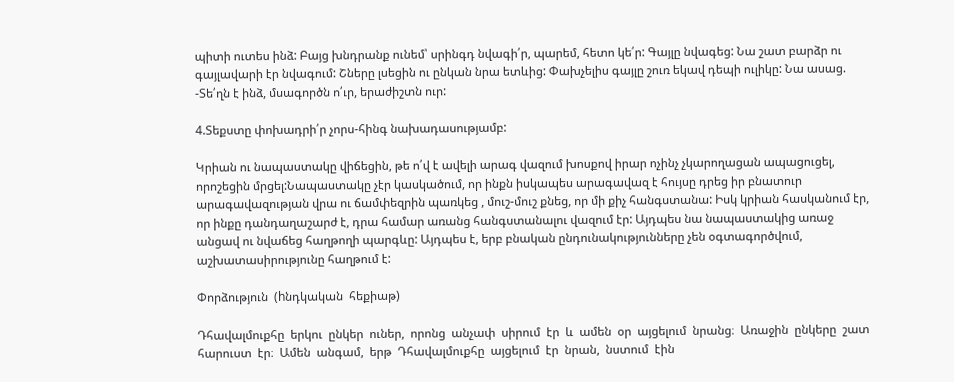պիտի ուտես ինձ: Բայց խնդրանք ունեմ՝ սրինգդ նվագի՛ր, պարեմ, հետո կե՛ր: Գայլը նվագեց: Նա շատ բարձր ու գայլավարի էր նվագում: Շները լսեցին ու ընկան նրա ետևից: Փախչելիս գայլը շուռ եկավ դեպի ուլիկը: Նա ասաց. -Տե՛ղն է ինձ, մսագործն ո՛ւր, երաժիշտն ուր:

4.Տեքստը փոխադրի՛ր չորս-հինգ նախադասությամբ:

Կրիան ու նապաստակը վիճեցին, թե ո՛վ է ավելի արագ վազում խոսքով իրար ոչինչ չկարողացան ապացուցել, որոշեցին մրցել:Նապաստակը չէր կասկածում, որ ինքն իսկապես արագավազ է հույսը դրեց իր բնատուր արագավազության վրա ու ճամփեզրին պառկեց , մուշ-մուշ քնեց, որ մի քիչ հանգստանա: Իսկ կրիան հասկանում էր, որ ինքը դանդաղաշարժ է, դրա համար առանց հանգստանալու վազում էր: Այդպես նա նապաստակից առաջ անցավ ու նվաճեց հաղթողի պարգևը: Այդպես է, երբ բնական ընդունակությունները չեն օգտագործվում, աշխատասիրությունը հաղթում է:

Փորձություն  (hնդկական  հեքիաթ)

Դհավալմուքհը  երկու  ընկեր  ուներ,  որոնց  անչափ  սիրում  էր  և  ամեն  օր  այցելում  նրանց։  Առաջին  ընկերը  շատ  հարուստ  էր։  Ամեն  անգամ,  երթ  Դհավալմուքհը  այցելում  էր  նրան,  նստում  էին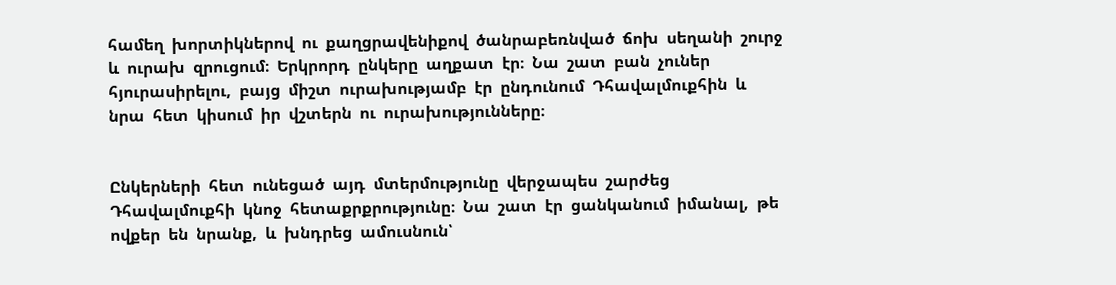համեղ  խորտիկներով  ու  քաղցրավենիքով  ծանրաբեռնված  ճոխ  սեղանի  շուրջ  և  ուրախ  զրուցում։  Երկրորդ  ընկերը  աղքատ  էր։  Նա  շատ  բան  չուներ  հյուրասիրելու,  բայց  միշտ  ուրախությամբ  էր  ընդունում  Դհավալմուքհին  և  նրա  հետ  կիսում  իր  վշտերն  ու  ուրախությունները։


Ընկերների  հետ  ունեցած  այդ  մտերմությունը  վերջապես  շարժեց  Դհավալմուքհի  կնոջ  հետաքրքրությունը։  Նա  շատ  էր  ցանկանում  իմանալ,  թե  ովքեր  են  նրանք,  և  խնդրեց  ամուսնուն՝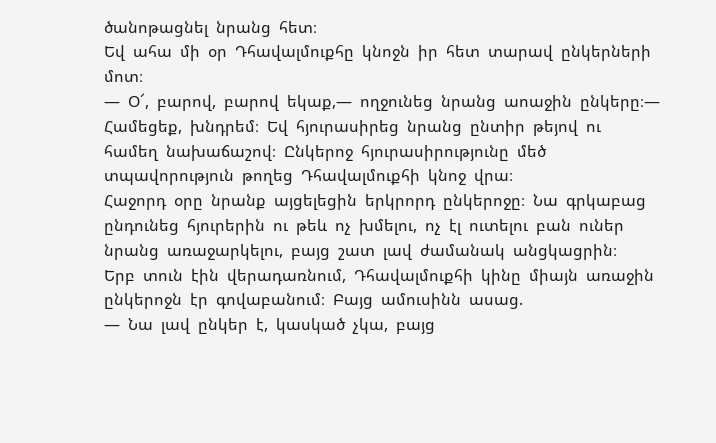ծանոթացնել  նրանց  հետ։
Եվ  ահա  մի  օր  Դհավալմուքհը  կնոջն  իր  հետ  տարավ  ընկերների  մոտ։
—  Օ՜,  բարով,  բարով  եկաք,—  ողջունեց  նրանց  աոաջին  ընկերը։—  Համեցեք,  խնդրեմ։  Եվ  հյուրասիրեց  նրանց  ընտիր  թեյով  ու  համեղ  նախաճաշով։  Ընկերոջ  հյուրասիրությունը  մեծ  տպավորություն  թողեց  Դհավալմուքհի  կնոջ  վրա։
Հաջորդ  օրը  նրանք  այցելեցին  երկրորդ  ընկերոջը։  Նա  գրկաբաց  ընդունեց  հյուրերին  ու  թեև  ոչ  խմելու,  ոչ  էլ  ուտելու  բան  ուներ  նրանց  առաջարկելու,  բայց  շատ  լավ  ժամանակ  անցկացրին։
Երբ  տուն  էին  վերադառնում,  Դհավալմուքհի  կինը  միայն  առաջին  ընկերոջն  էր  գովաբանում։  Բայց  ամուսինն  ասաց.
—  Նա  լավ  ընկեր  է,  կասկած  չկա,  բայց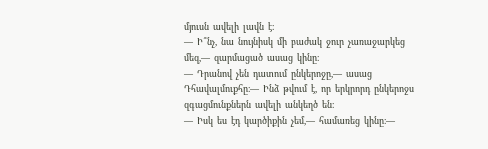մյուսն  ավելի  լավն  է։
—  Ի՞նչ,  նա  նույնիսկ  մի  բաժակ  ջուր  չառաջարկեց  մեզ,—  զարմացած  ասաց  կինը։
—  Դրանով  չեն  դատում  ընկերոջը,—  ասաց  Դհավալմուքհը։—  Ինձ  թվում  է,  որ  երկրորդ  ընկերոջս  զգացմունքներն  ավելի  անկեղծ  են։
—  Իսկ  ես  էդ  կարծիքին  չեմ,—  համառեց  կինը։—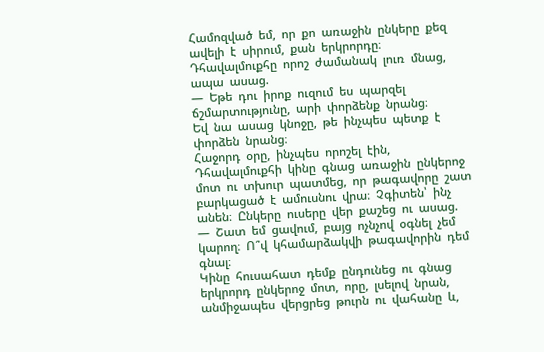Համոզված  եմ,  որ  քո  առաջին  ընկերը  քեզ  ավելի  է  սիրում,  քան  երկրորդը։
Դհավալմուքհը  որոշ  ժամանակ  լուռ  մնաց,  ապա  ասաց.
—  Եթե  դու  իրոք  ուզում  ես  պարզել  ճշմարտությունը,  արի  փորձենք  նրանց։
Եվ  նա  ասաց  կնոջը,  թե  ինչպես  պետք  է  փորձեն  նրանց։
Հաջորդ  օրը,  ինչպես  որոշել  էին,  Դհավալմուքհի  կինը  գնաց  առաջին  ընկերոջ  մոտ  ու  տխուր  պատմեց,  որ  թագավորը  շատ  բարկացած  է  ամուսնու  վրա։  Չգիտեն՝  ինչ  անեն։  Ընկերը  ուսերը  վեր  քաշեց  ու  ասաց.
—  Շատ  եմ  ցավում,  բայց  ոչնչով  օգնել  չեմ  կարող։  Ո՞վ  կհամարձակվի  թագավորին  դեմ  գնալ։
Կինը  հուսահատ  դեմք  ընդունեց  ու  գնաց  երկրորդ  ընկերոջ  մոտ,  որը,  լսելով  նրան,  անմիջապես  վերցրեց  թուրն  ու  վահանը  և,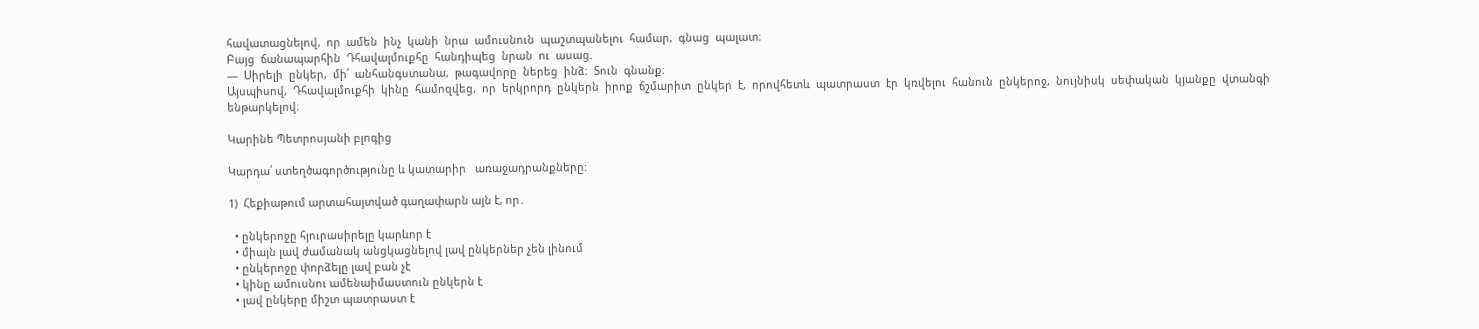հավատացնելով,  որ  ամեն  ինչ  կանի  նրա  ամուսնուն  պաշտպանելու  համար,  գնաց  պալատ։
Բայց  ճանապարհին  Դհավալմուքհը  հանդիպեց  նրան  ու  ասաց.
—  Սիրելի  ընկեր,  մի՛  անհանգստանա,  թագավորը  ներեց  ինձ։  Տուն  գնանք։
Այսպիսով,  Դհավալմուքհի  կինը  համոզվեց,  որ  երկրորդ  ընկերն  իրոք  ճշմարիտ  ընկեր  է,  որովհետև  պատրաստ  էր  կռվելու  հանուն  ընկերոջ,  նույնիսկ  սեփական  կյանքը  վտանգի  ենթարկելով։

Կարինե Պետրոսյանի բլոգից

Կարդա՛ ստեղծագործությունը և կատարիր   առաջադրանքները:

1)  Հեքիաթում արտահայտված գաղափարն այն է, որ․

  • ընկերոջը հյուրասիրելը կարևոր է
  • միայն լավ ժամանակ անցկացնելով լավ ընկերներ չեն լինում
  • ընկերոջը փորձելը լավ բան չէ
  • կինը ամուսնու ամենաիմաստուն ընկերն է
  • լավ ընկերը միշտ պատրաստ է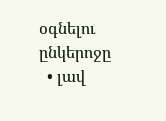օգնելու ընկերոջը
  • լավ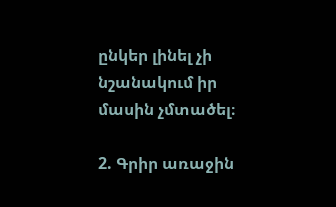ընկեր լինել չի նշանակում իր մասին չմտածել։

2. Գրիր առաջին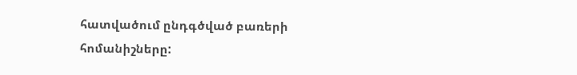հատվածում ընդգծված բառերի հոմանիշները: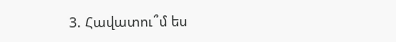3. Հավատու՞մ ես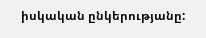իսկական ընկերությանը: